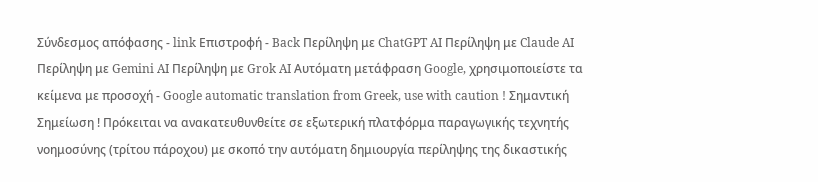Σύνδεσμος απόφασης - link Επιστροφή - Back Περίληψη με ChatGPT AI Περίληψη με Claude AI Περίληψη με Gemini AI Περίληψη με Grok AI Αυτόματη μετάφραση Google, χρησιμοποιείστε τα κείμενα με προσοχή - Google automatic translation from Greek, use with caution ! Σημαντική Σημείωση ! Πρόκειται να ανακατευθυνθείτε σε εξωτερική πλατφόρμα παραγωγικής τεχνητής νοημοσύνης (τρίτου πάροχου) με σκοπό την αυτόματη δημιουργία περίληψης της δικαστικής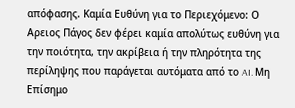απόφασης. Καμία Ευθύνη για το Περιεχόμενο: Ο Αρειος Πάγος δεν φέρει καμία απολύτως ευθύνη για την ποιότητα, την ακρίβεια ή την πληρότητα της περίληψης που παράγεται αυτόματα από το AI. Μη Επίσημο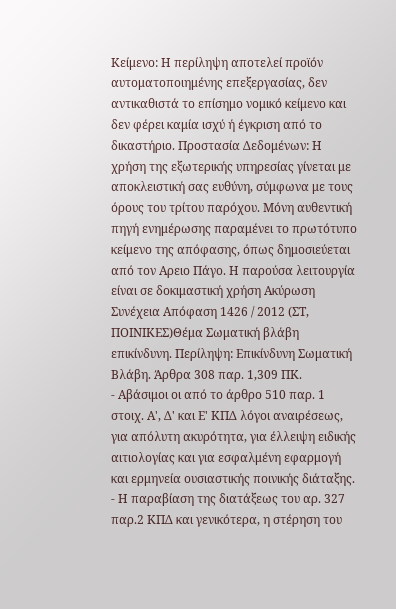Κείμενο: Η περίληψη αποτελεί προϊόν αυτοματοποιημένης επεξεργασίας, δεν αντικαθιστά το επίσημο νομικό κείμενο και δεν φέρει καμία ισχύ ή έγκριση από το δικαστήριο. Προστασία Δεδομένων: Η χρήση της εξωτερικής υπηρεσίας γίνεται με αποκλειστική σας ευθύνη, σύμφωνα με τους όρους του τρίτου παρόχου. Μόνη αυθεντική πηγή ενημέρωσης παραμένει το πρωτότυπο κείμενο της απόφασης, όπως δημοσιεύεται από τον Αρειο Πάγο. Η παρούσα λειτουργία είναι σε δοκιμαστική χρήση Ακύρωση Συνέχεια Απόφαση 1426 / 2012 (ΣΤ, ΠΟΙΝΙΚΕΣ)Θέμα Σωματική βλάβη επικίνδυνη. Περίληψη: Επικίνδυνη Σωματική Βλάβη. Άρθρα 308 παρ. 1,309 ΠΚ.
- Αβάσιμοι οι από το άρθρο 510 παρ. 1 στοιχ. Α', Δ' και Ε' ΚΠΔ λόγοι αναιρέσεως, για απόλυτη ακυρότητα, για έλλειψη ειδικής αιτιολογίας και για εσφαλμένη εφαρμογή και ερμηνεία ουσιαστικής ποινικής διάταξης.
- Η παραβίαση της διατάξεως του αρ. 327 παρ.2 ΚΠΔ και γενικότερα, η στέρηση του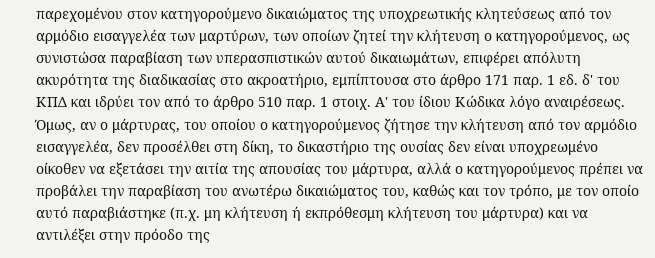παρεχομένου στον κατηγορούμενο δικαιώματος της υποχρεωτικής κλητεύσεως από τον αρμόδιο εισαγγελέα των μαρτύρων, των οποίων ζητεί την κλήτευση ο κατηγορούμενος, ως συνιστώσα παραβίαση των υπερασπιστικών αυτού δικαιωμάτων, επιφέρει απόλυτη ακυρότητα της διαδικασίας στο ακροατήριο, εμπίπτουσα στο άρθρο 171 παρ. 1 εδ. δ' του ΚΠΔ και ιδρύει τον από το άρθρο 510 παρ. 1 στοιχ. Α' του ίδιου Κώδικα λόγο αναιρέσεως. Όμως, αν ο μάρτυρας, του οποίου ο κατηγορούμενος ζήτησε την κλήτευση από τον αρμόδιο εισαγγελέα, δεν προσέλθει στη δίκη, το δικαστήριο της ουσίας δεν είναι υποχρεωμένο οίκοθεν να εξετάσει την αιτία της απουσίας του μάρτυρα, αλλά ο κατηγορούμενος πρέπει να προβάλει την παραβίαση του ανωτέρω δικαιώματος του, καθώς και τον τρόπο, με τον οποίο αυτό παραβιάστηκε (π.χ. μη κλήτευση ή εκπρόθεσμη κλήτευση του μάρτυρα) και να αντιλέξει στην πρόοδο της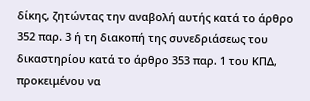δίκης, ζητώντας την αναβολή αυτής κατά το άρθρο 352 παρ. 3 ή τη διακοπή της συνεδριάσεως του δικαστηρίου κατά το άρθρο 353 παρ. 1 του ΚΠΔ, προκειμένου να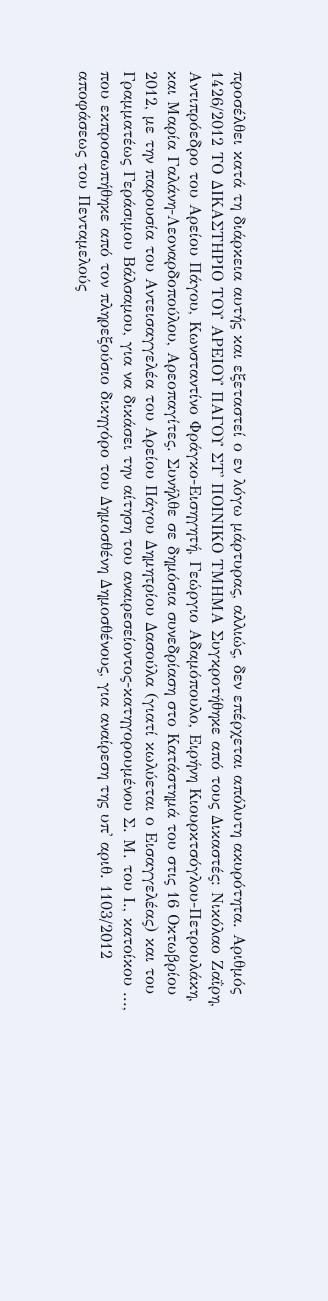προσέλθει κατά τη διάρκεια αυτής και εξεταστεί ο εν λόγω μάρτυρας, αλλιώς, δεν επέρχεται απόλυτη ακυρότητα. Αριθμός 1426/2012 ΤΟ ΔΙΚΑΣΤΗΡΙΟ ΤΟΥ ΑΡΕΙΟΥ ΠΑΓΟΥ ΣΤ' ΠΟΙΝΙΚΟ ΤΜΗΜΑ Συγκροτήθηκε από τους Δικαστές: Νικόλαο Ζαΐρη, Αντιπρόεδρο του Αρείου Πάγου, Κωνσταντίνο Φράγκο-Εισηγητή, Γεώργιο Αδαμόπουλο, Ειρήνη Κιουρκτσόγλου-Πετρουλάκη, και Μαρία Γαλάνη-Λεοναρδοπούλου, Αρεοπαγίτες. Συνήλθε σε δημόσια συνεδρίαση στο Κατάστημά του στις 16 Οκτωβρίου 2012, με την παρουσία του Αντεισαγγελέα του Αρείου Πάγου Δημητρίου Δασούλα (γιατί κωλύεται ο Εισαγγελέας) και του Γραμματέως Γεράσιμου Βάλσαμου, για να δικάσει την αίτηση του αναιρεσείοντος-κατηγορουμένου Σ. Μ. του Ι., κατοίκου ..., που εκπροσωπήθηκε από τον πληρεξούσιο δικηγόρο του Δημοσθένη Δημοσθένους, για αναίρεση της υπ' αριθ. 1103/2012 αποφάσεως του Πενταμελούς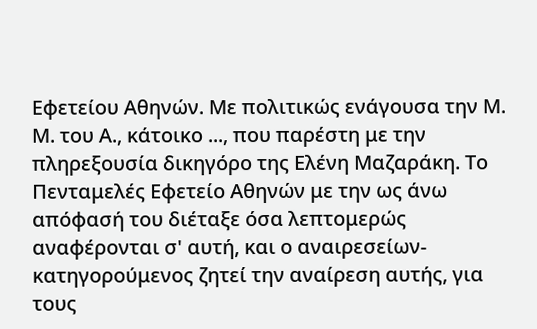Εφετείου Αθηνών. Με πολιτικώς ενάγουσα την Μ. Μ. του Α., κάτοικο ..., που παρέστη με την πληρεξουσία δικηγόρο της Ελένη Μαζαράκη. Το Πενταμελές Εφετείο Αθηνών με την ως άνω απόφασή του διέταξε όσα λεπτομερώς αναφέρονται σ' αυτή, και ο αναιρεσείων-κατηγορούμενος ζητεί την αναίρεση αυτής, για τους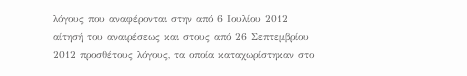λόγους που αναφέρονται στην από 6 Ιουλίου 2012 αίτησή του αναιρέσεως και στους από 26 Σεπτεμβρίου 2012 προσθέτους λόγους, τα οποία καταχωρίστηκαν στο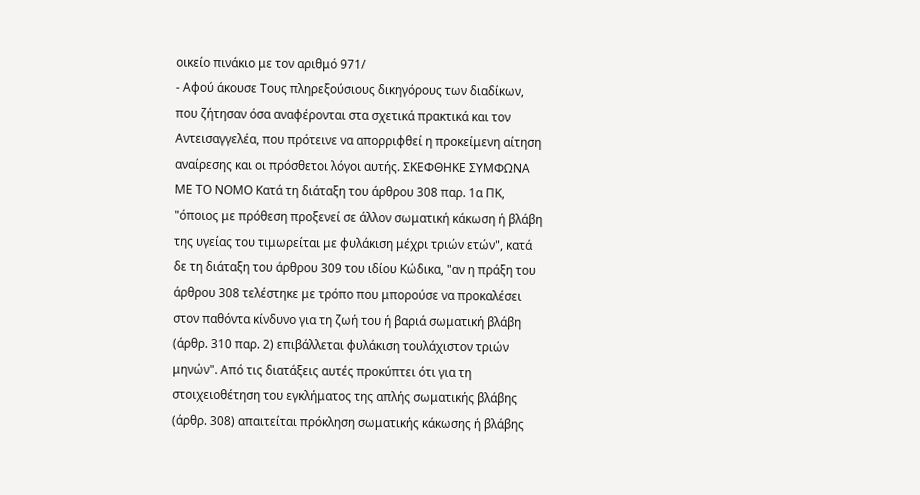οικείο πινάκιο με τον αριθμό 971/
- Αφού άκουσε Τους πληρεξούσιους δικηγόρους των διαδίκων, που ζήτησαν όσα αναφέρονται στα σχετικά πρακτικά και τον Αντεισαγγελέα, που πρότεινε να απορριφθεί η προκείμενη αίτηση αναίρεσης και οι πρόσθετοι λόγοι αυτής. ΣΚΕΦΘΗΚΕ ΣΥΜΦΩΝΑ ΜΕ ΤΟ ΝΟΜΟ Κατά τη διάταξη του άρθρου 308 παρ. 1α ΠΚ, "όποιος με πρόθεση προξενεί σε άλλον σωματική κάκωση ή βλάβη της υγείας του τιμωρείται με φυλάκιση μέχρι τριών ετών", κατά δε τη διάταξη του άρθρου 309 του ιδίου Κώδικα, "αν η πράξη του άρθρου 308 τελέστηκε με τρόπο που μπορούσε να προκαλέσει στον παθόντα κίνδυνο για τη ζωή του ή βαριά σωματική βλάβη (άρθρ. 310 παρ. 2) επιβάλλεται φυλάκιση τουλάχιστον τριών μηνών". Από τις διατάξεις αυτές προκύπτει ότι για τη στοιχειοθέτηση του εγκλήματος της απλής σωματικής βλάβης (άρθρ. 308) απαιτείται πρόκληση σωματικής κάκωσης ή βλάβης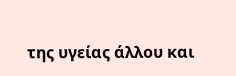της υγείας άλλου και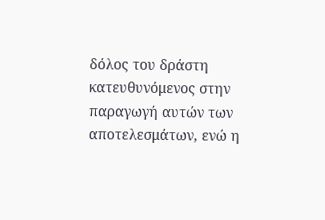δόλος του δράστη κατευθυνόμενος στην παραγωγή αυτών των αποτελεσμάτων, ενώ η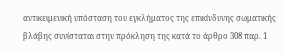αντικειμενική υπόσταση του εγκλήματος της επικίνδυνης σωματικής βλάβης συνίσταται στην πρόκληση της κατά το άρθρο 308 παρ. 1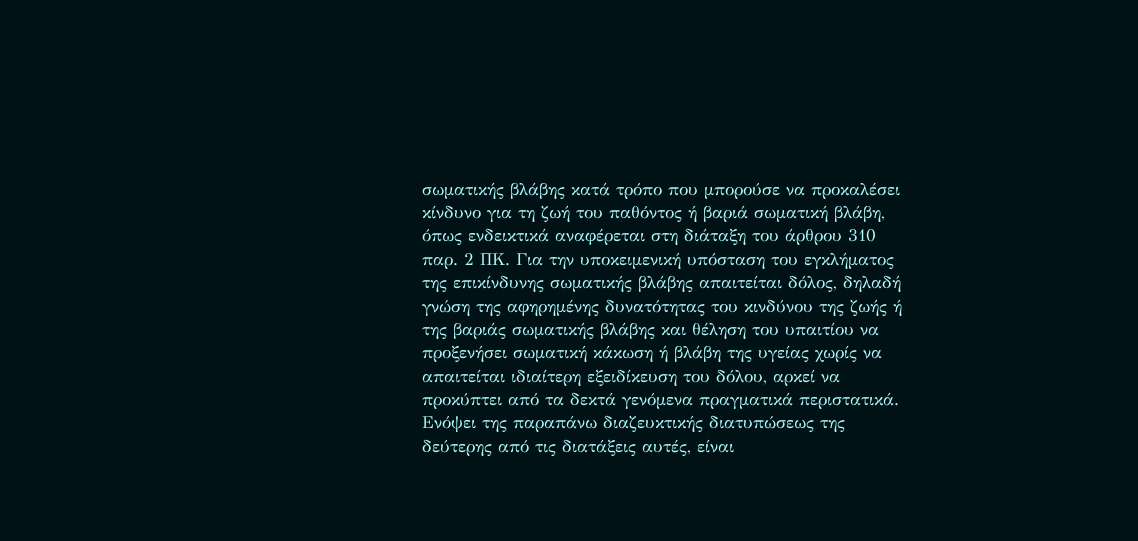σωματικής βλάβης κατά τρόπο που μπορούσε να προκαλέσει κίνδυνο για τη ζωή του παθόντος ή βαριά σωματική βλάβη, όπως ενδεικτικά αναφέρεται στη διάταξη του άρθρου 310 παρ. 2 ΠΚ. Για την υποκειμενική υπόσταση του εγκλήματος της επικίνδυνης σωματικής βλάβης απαιτείται δόλος, δηλαδή γνώση της αφηρημένης δυνατότητας του κινδύνου της ζωής ή της βαριάς σωματικής βλάβης και θέληση του υπαιτίου να προξενήσει σωματική κάκωση ή βλάβη της υγείας χωρίς να απαιτείται ιδιαίτερη εξειδίκευση του δόλου, αρκεί να προκύπτει από τα δεκτά γενόμενα πραγματικά περιστατικά. Ενόψει της παραπάνω διαζευκτικής διατυπώσεως της δεύτερης από τις διατάξεις αυτές, είναι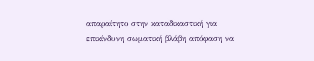απαραίτητο στην καταδικαστική για επικίνδυνη σωματική βλάβη απόφαση να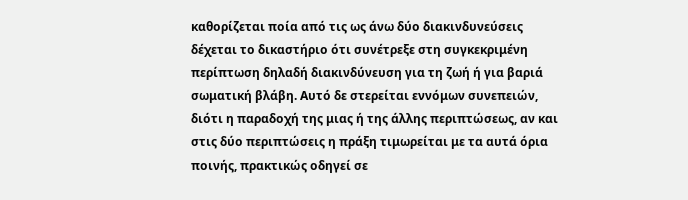καθορίζεται ποία από τις ως άνω δύο διακινδυνεύσεις δέχεται το δικαστήριο ότι συνέτρεξε στη συγκεκριμένη περίπτωση δηλαδή διακινδύνευση για τη ζωή ή για βαριά σωματική βλάβη. Αυτό δε στερείται εννόμων συνεπειών, διότι η παραδοχή της μιας ή της άλλης περιπτώσεως, αν και στις δύο περιπτώσεις η πράξη τιμωρείται με τα αυτά όρια ποινής, πρακτικώς οδηγεί σε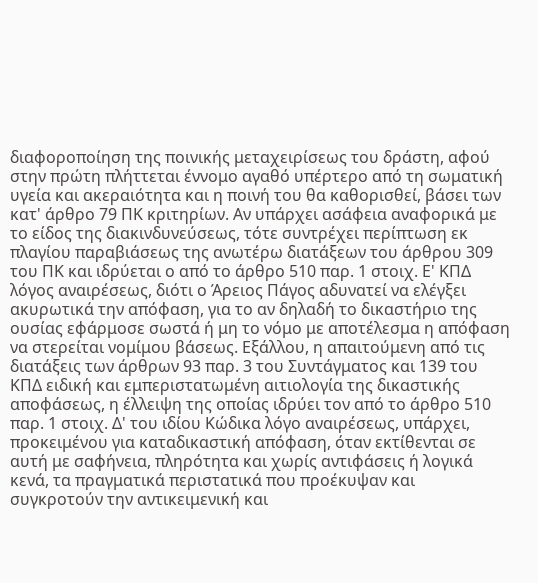διαφοροποίηση της ποινικής μεταχειρίσεως του δράστη, αφού στην πρώτη πλήττεται έννομο αγαθό υπέρτερο από τη σωματική υγεία και ακεραιότητα και η ποινή του θα καθορισθεί, βάσει των κατ' άρθρο 79 ΠΚ κριτηρίων. Αν υπάρχει ασάφεια αναφορικά με το είδος της διακινδυνεύσεως, τότε συντρέχει περίπτωση εκ πλαγίου παραβιάσεως της ανωτέρω διατάξεων του άρθρου 309 του ΠΚ και ιδρύεται ο από το άρθρο 510 παρ. 1 στοιχ. Ε' ΚΠΔ λόγος αναιρέσεως, διότι ο Άρειος Πάγος αδυνατεί να ελέγξει ακυρωτικά την απόφαση, για το αν δηλαδή το δικαστήριο της ουσίας εφάρμοσε σωστά ή μη το νόμο με αποτέλεσμα η απόφαση να στερείται νομίμου βάσεως. Εξάλλου, η απαιτούμενη από τις διατάξεις των άρθρων 93 παρ. 3 του Συντάγματος και 139 του ΚΠΔ ειδική και εμπεριστατωμένη αιτιολογία της δικαστικής αποφάσεως, η έλλειψη της οποίας ιδρύει τον από το άρθρο 510 παρ. 1 στοιχ. Δ' του ιδίου Κώδικα λόγο αναιρέσεως, υπάρχει, προκειμένου για καταδικαστική απόφαση, όταν εκτίθενται σε αυτή με σαφήνεια, πληρότητα και χωρίς αντιφάσεις ή λογικά κενά, τα πραγματικά περιστατικά που προέκυψαν και συγκροτούν την αντικειμενική και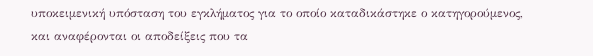υποκειμενική υπόσταση του εγκλήματος για το οποίο καταδικάστηκε ο κατηγορούμενος, και αναφέρονται οι αποδείξεις που τα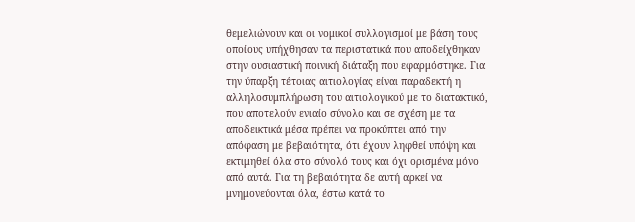θεμελιώνουν και οι νομικοί συλλογισμοί με βάση τους οποίους υπήχθησαν τα περιστατικά που αποδείχθηκαν στην ουσιαστική ποινική διάταξη που εφαρμόστηκε. Για την ύπαρξη τέτοιας αιτιολογίας είναι παραδεκτή η αλληλοσυμπλήρωση του αιτιολογικού με το διατακτικό, που αποτελούν ενιαίο σύνολο και σε σχέση με τα αποδεικτικά μέσα πρέπει να προκύπτει από την απόφαση με βεβαιότητα, ότι έχουν ληφθεί υπόψη και εκτιμηθεί όλα στο σύνολό τους και όχι ορισμένα μόνο από αυτά. Για τη βεβαιότητα δε αυτή αρκεί να μνημονεύονται όλα, έστω κατά το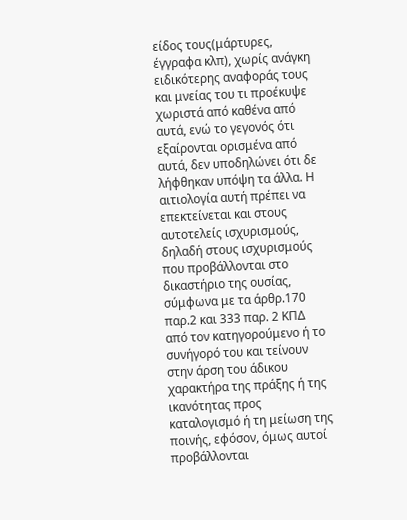είδος τους(μάρτυρες, έγγραφα κλπ), χωρίς ανάγκη ειδικότερης αναφοράς τους και μνείας του τι προέκυψε χωριστά από καθένα από αυτά, ενώ το γεγονός ότι εξαίρονται ορισμένα από αυτά, δεν υποδηλώνει ότι δε λήφθηκαν υπόψη τα άλλα. Η αιτιολογία αυτή πρέπει να επεκτείνεται και στους αυτοτελείς ισχυρισμούς, δηλαδή στους ισχυρισμούς που προβάλλονται στο δικαστήριο της ουσίας, σύμφωνα με τα άρθρ.170 παρ.2 και 333 παρ. 2 ΚΠΔ από τον κατηγορούμενο ή το συνήγορό του και τείνουν στην άρση του άδικου χαρακτήρα της πράξης ή της ικανότητας προς καταλογισμό ή τη μείωση της ποινής, εφόσον, όμως αυτοί προβάλλονται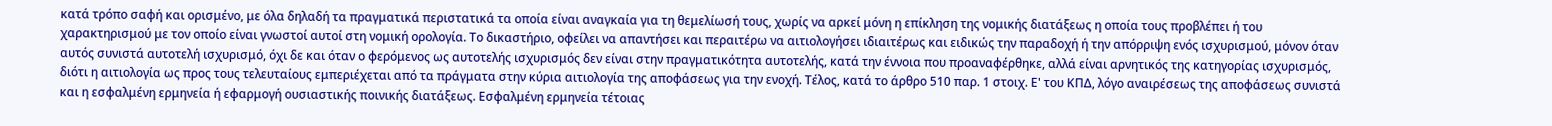κατά τρόπο σαφή και ορισμένο, με όλα δηλαδή τα πραγματικά περιστατικά τα οποία είναι αναγκαία για τη θεμελίωσή τους, χωρίς να αρκεί μόνη η επίκληση της νομικής διατάξεως η οποία τους προβλέπει ή του χαρακτηρισμού με τον οποίο είναι γνωστοί αυτοί στη νομική ορολογία. Το δικαστήριο, οφείλει να απαντήσει και περαιτέρω να αιτιολογήσει ιδιαιτέρως και ειδικώς την παραδοχή ή την απόρριψη ενός ισχυρισμού, μόνον όταν αυτός συνιστά αυτοτελή ισχυρισμό, όχι δε και όταν ο φερόμενος ως αυτοτελής ισχυρισμός δεν είναι στην πραγματικότητα αυτοτελής, κατά την έννοια που προαναφέρθηκε, αλλά είναι αρνητικός της κατηγορίας ισχυρισμός, διότι η αιτιολογία ως προς τους τελευταίους εμπεριέχεται από τα πράγματα στην κύρια αιτιολογία της αποφάσεως για την ενοχή. Τέλος, κατά το άρθρο 510 παρ. 1 στοιχ. Ε' του ΚΠΔ, λόγο αναιρέσεως της αποφάσεως συνιστά και η εσφαλμένη ερμηνεία ή εφαρμογή ουσιαστικής ποινικής διατάξεως. Εσφαλμένη ερμηνεία τέτοιας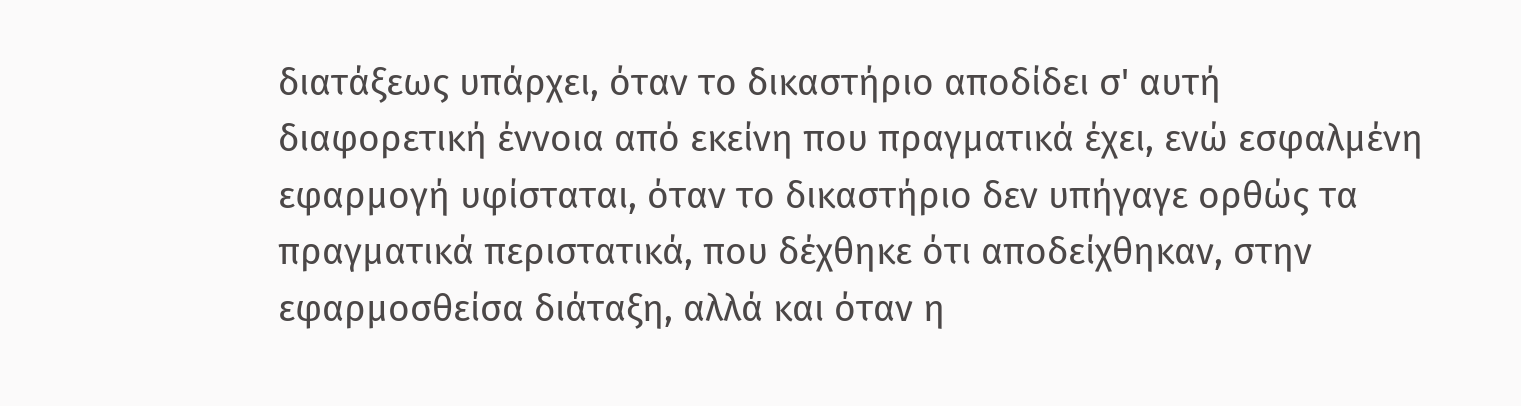διατάξεως υπάρχει, όταν το δικαστήριο αποδίδει σ' αυτή διαφορετική έννοια από εκείνη που πραγματικά έχει, ενώ εσφαλμένη εφαρμογή υφίσταται, όταν το δικαστήριο δεν υπήγαγε ορθώς τα πραγματικά περιστατικά, που δέχθηκε ότι αποδείχθηκαν, στην εφαρμοσθείσα διάταξη, αλλά και όταν η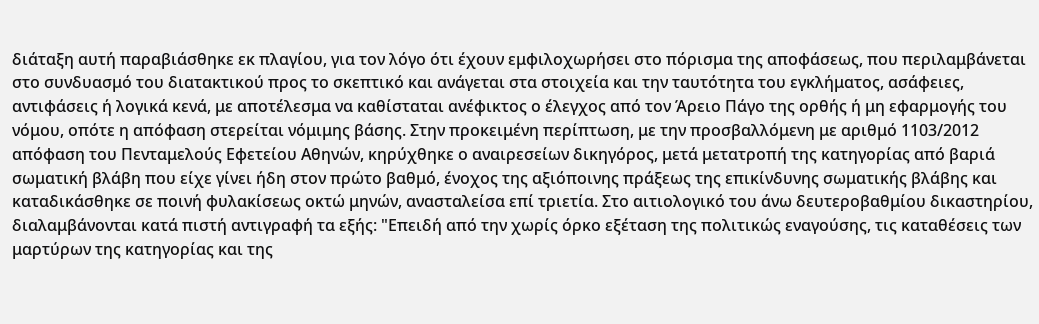διάταξη αυτή παραβιάσθηκε εκ πλαγίου, για τον λόγο ότι έχουν εμφιλοχωρήσει στο πόρισμα της αποφάσεως, που περιλαμβάνεται στο συνδυασμό του διατακτικού προς το σκεπτικό και ανάγεται στα στοιχεία και την ταυτότητα του εγκλήματος, ασάφειες, αντιφάσεις ή λογικά κενά, με αποτέλεσμα να καθίσταται ανέφικτος ο έλεγχος από τον Άρειο Πάγο της ορθής ή μη εφαρμογής του νόμου, οπότε η απόφαση στερείται νόμιμης βάσης. Στην προκειμένη περίπτωση, με την προσβαλλόμενη με αριθμό 1103/2012 απόφαση του Πενταμελούς Εφετείου Αθηνών, κηρύχθηκε ο αναιρεσείων δικηγόρος, μετά μετατροπή της κατηγορίας από βαριά σωματική βλάβη που είχε γίνει ήδη στον πρώτο βαθμό, ένοχος της αξιόποινης πράξεως της επικίνδυνης σωματικής βλάβης και καταδικάσθηκε σε ποινή φυλακίσεως οκτώ μηνών, ανασταλείσα επί τριετία. Στο αιτιολογικό του άνω δευτεροβαθμίου δικαστηρίου, διαλαμβάνονται κατά πιστή αντιγραφή τα εξής: "Επειδή από την χωρίς όρκο εξέταση της πολιτικώς εναγούσης, τις καταθέσεις των μαρτύρων της κατηγορίας και της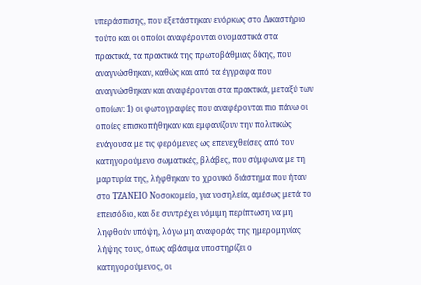υπεράσπισης, που εξετάστηκαν ενόρκως στο Δικαστήριο τούτο και οι οποίοι αναφέρονται ονομαστικά στα πρακτικά, τα πρακτικά της πρωτοβάθμιας δίκης, που αναγνώσθηκαν, καθώς και από τα έγγραφα που αναγνώσθηκαν και αναφέρονται στα πρακτικά, μεταξύ των οποίων: 1) οι φωτογραφίες που αναφέρονται πιο πάνω οι οποίες επισκοπήθηκαν και εμφανίζουν την πολιτικώς ενάγουσα με τις φερόμενες ως επενεχθείσες από τον κατηγορούμενο σωματικές, βλάβες, που σύμφωνα με τη μαρτυρία της, λήφθηκαν το χρονικό διάστημα που ήταν στο ΤΖΑΝΕΙΟ Νοσοκομείο, για νοσηλεία, αμέσως μετά το επεισόδιο, και δε συντρέχει νόμιμη περίπτωση να μη ληφθούν υπόψη, λόγω μη αναφοράς της ημερομηνίας λήψης τους, όπως αβάσιμα υποστηρίζει ο κατηγορούμενος, οι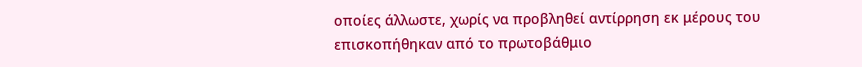οποίες άλλωστε, χωρίς να προβληθεί αντίρρηση εκ μέρους του επισκοπήθηκαν από το πρωτοβάθμιο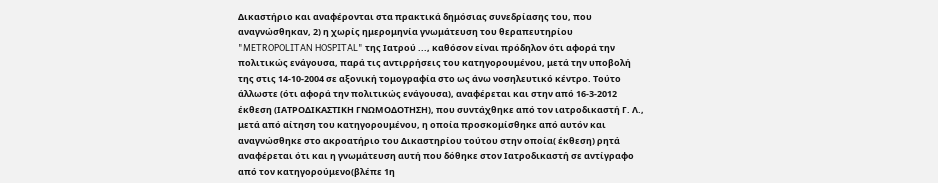Δικαστήριο και αναφέρονται στα πρακτικά δημόσιας συνεδρίασης του, που αναγνώσθηκαν, 2) η χωρίς ημερομηνία γνωμάτευση του θεραπευτηρίου "METROPOLITAN HOSPITAL" της Ιατρού ..., καθόσον είναι πρόδηλον ότι αφορά την πολιτικώς ενάγουσα, παρά τις αντιρρήσεις του κατηγορουμένου, μετά την υποβολή της στις 14-10-2004 σε αξονική τομογραφία στο ως άνω νοσηλευτικό κέντρο. Τούτο άλλωστε (ότι αφορά την πολιτικώς ενάγουσα), αναφέρεται και στην από 16-3-2012 έκθεση (ΙΑΤΡΟΔΙΚΑΣΤΙΚΗ ΓΝΩΜΟΔΟΤΗΣΗ), που συντάχθηκε από τον ιατροδικαστή Γ. Λ., μετά από αίτηση του κατηγορουμένου, η οποία προσκομίσθηκε από αυτόν και αναγνώσθηκε στο ακροατήριο του Δικαστηρίου τούτου στην οποία( έκθεση) ρητά αναφέρεται ότι και η γνωμάτευση αυτή που δόθηκε στον Ιατροδικαστή σε αντίγραφο από τον κατηγορούμενο(βλέπε 1η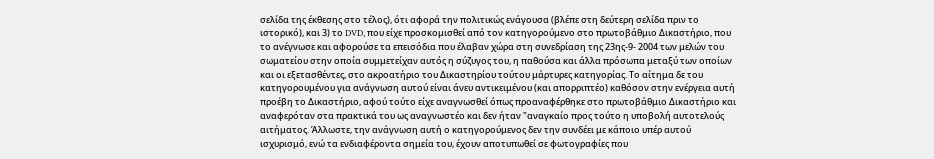σελίδα της έκθεσης στο τέλος), ότι αφορά την πολιτικώς ενάγουσα (βλέπε στη δεύτερη σελίδα πριν το ιστορικό), και 3) το DVD, που είχε προσκομισθεί από τον κατηγορούμενο στο πρωτοβάθμιο Δικαστήριο, που το ανέγνωσε και αφορούσε τα επεισόδια που έλαβαν χώρα στη συνεδρίαση της 23ης-9- 2004 των μελών του σωματείου στην οποία συμμετείχαν αυτός η σύζυγος του, η παθούσα και άλλα πρόσωπα μεταξύ των οποίων και οι εξετασθέντες, στο ακροατήριο του Δικαστηρίου τούτου μάρτυρες κατηγορίας. Το αίτημα δε του κατηγορουμένου για ανάγνωση αυτού είναι άνευ αντικειμένου (και απορριπτέο) καθόσον στην ενέργεια αυτή προέβη το Δικαστήριο, αφού τούτο είχε αναγνωσθεί όπως προαναφέρθηκε στο πρωτοβάθμιο Δικαστήριο και αναφερόταν στα πρακτικά του ως αναγνωστέο και δεν ήταν "αναγκαίο προς τούτο η υποβολή αυτοτελούς αιτήματος. Άλλωστε, την ανάγνωση αυτή ο κατηγορούμενος δεν την συνδέει με κάποιο υπέρ αυτού ισχυρισμό, ενώ τα ενδιαφέροντα σημεία του, έχουν αποτυπωθεί σε φωτογραφίες που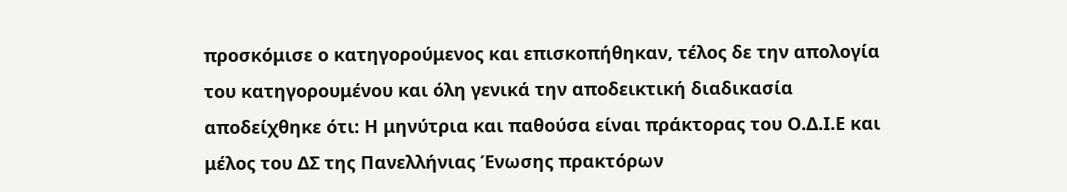προσκόμισε ο κατηγορούμενος και επισκοπήθηκαν, τέλος δε την απολογία του κατηγορουμένου και όλη γενικά την αποδεικτική διαδικασία αποδείχθηκε ότι: Η μηνύτρια και παθούσα είναι πράκτορας του Ο.Δ.Ι.Ε και μέλος του ΔΣ της Πανελλήνιας Ένωσης πρακτόρων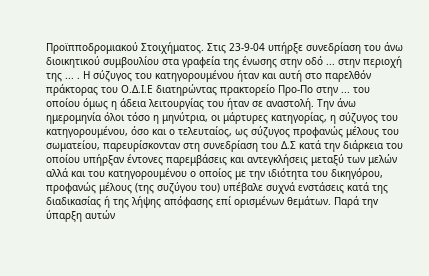Προϊπποδρομιακού Στοιχήματος. Στις 23-9-04 υπήρξε συνεδρίαση του άνω διοικητικού συμβουλίου στα γραφεία της ένωσης στην οδό ... στην περιοχή της ... . Η σύζυγος του κατηγορουμένου ήταν και αυτή στο παρελθόν πράκτορας του Ο.Δ.Ι.Ε διατηρώντας πρακτορείο Προ-Πο στην ... του οποίου όμως η άδεια λειτουργίας του ήταν σε αναστολή. Την άνω ημερομηνία όλοι τόσο η μηνύτρια, οι μάρτυρες κατηγορίας, η σύζυγος του κατηγορουμένου, όσο και ο τελευταίος, ως σύζυγος προφανώς μέλους του σωματείου, παρευρίσκονταν στη συνεδρίαση του Δ.Σ κατά την διάρκεια του οποίου υπήρξαν έντονες παρεμβάσεις και αντεγκλήσεις μεταξύ των μελών αλλά και του κατηγορουμένου ο οποίος με την ιδιότητα του δικηγόρου, προφανώς μέλους (της συζύγου του) υπέβαλε συχνά ενστάσεις κατά της διαδικασίας ή της λήψης απόφασης επί ορισμένων θεμάτων. Παρά τηv ύπαρξη αυτών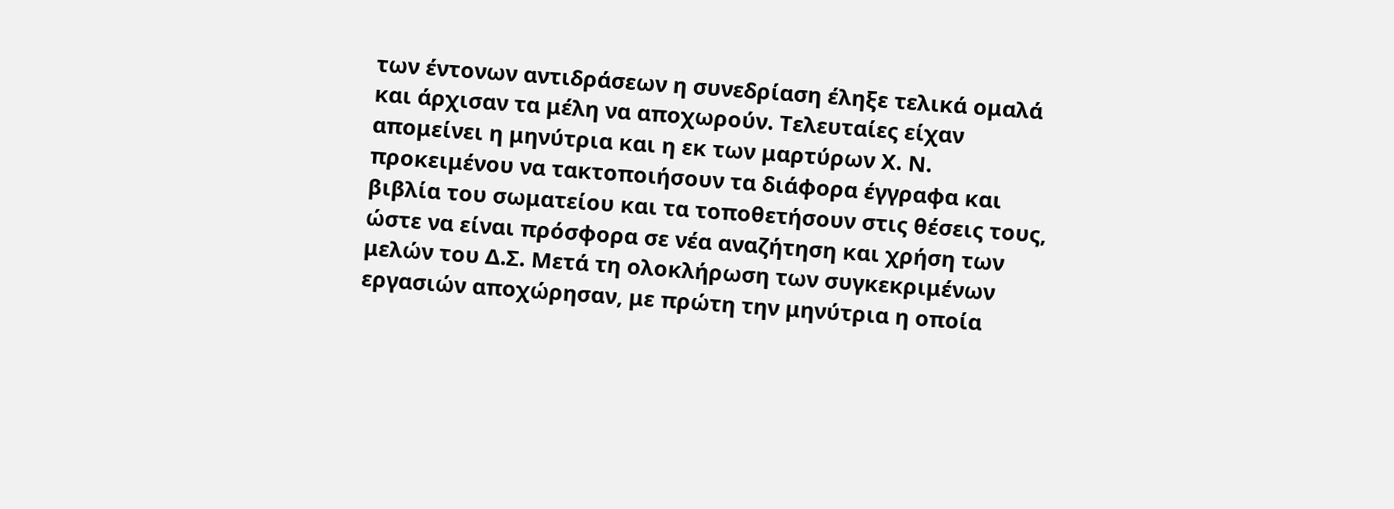των έντονων αντιδράσεων η συνεδρίαση έληξε τελικά ομαλά και άρχισαν τα μέλη να αποχωρούν. Τελευταίες είχαν απομείνει η μηνύτρια και η εκ των μαρτύρων Χ. Ν. προκειμένου να τακτοποιήσουν τα διάφορα έγγραφα και βιβλία του σωματείου και τα τοποθετήσουν στις θέσεις τους, ώστε να είναι πρόσφορα σε νέα αναζήτηση και χρήση των μελών του Δ.Σ. Μετά τη ολοκλήρωση των συγκεκριμένων εργασιών αποχώρησαν, με πρώτη την μηνύτρια η οποία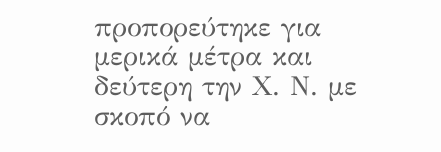προπορεύτηκε για μερικά μέτρα και δεύτερη την Χ. Ν. με σκοπό να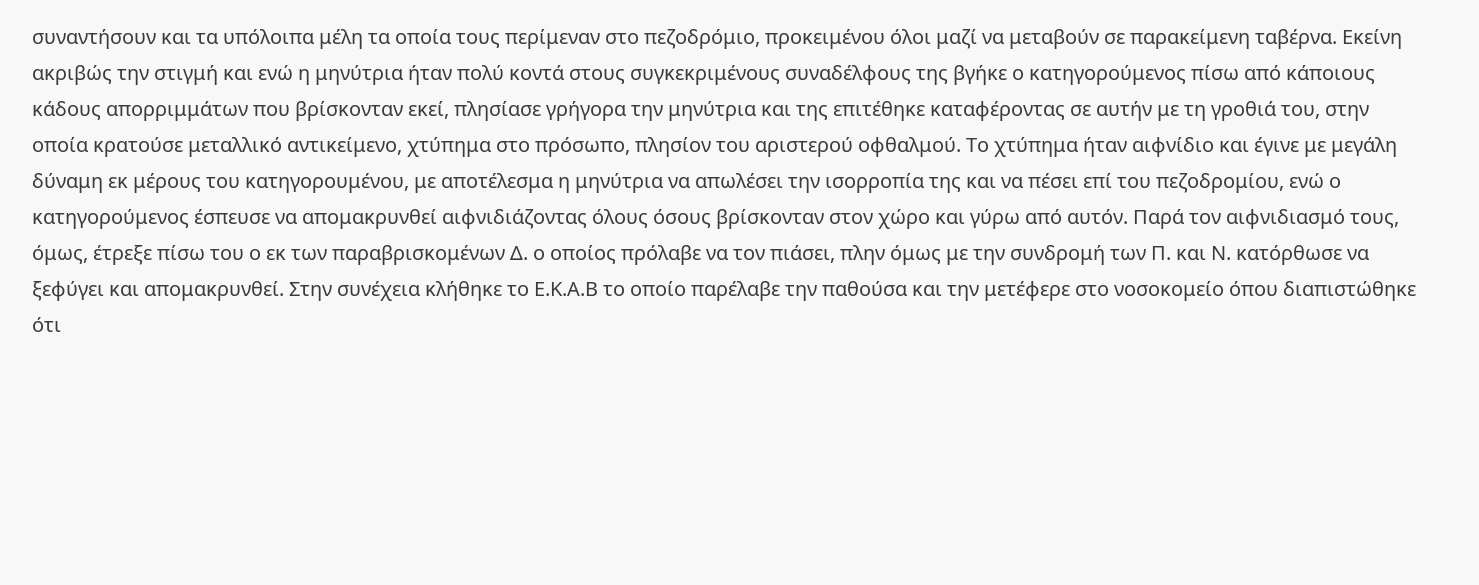συναντήσουν και τα υπόλοιπα μέλη τα οποία τους περίμεναν στο πεζοδρόμιο, προκειμένου όλοι μαζί να μεταβούν σε παρακείμενη ταβέρνα. Εκείνη ακριβώς την στιγμή και ενώ η μηνύτρια ήταν πολύ κοντά στους συγκεκριμένους συναδέλφους της βγήκε ο κατηγορούμενος πίσω από κάποιους κάδους απορριμμάτων που βρίσκονταν εκεί, πλησίασε γρήγορα την μηνύτρια και της επιτέθηκε καταφέροντας σε αυτήν με τη γροθιά του, στην οποία κρατούσε μεταλλικό αντικείμενο, χτύπημα στο πρόσωπο, πλησίον του αριστερού οφθαλμού. Το χτύπημα ήταν αιφνίδιο και έγινε με μεγάλη δύναμη εκ μέρους του κατηγορουμένου, με αποτέλεσμα η μηνύτρια να απωλέσει την ισορροπία της και να πέσει επί του πεζοδρομίου, ενώ ο κατηγορούμενος έσπευσε να απομακρυνθεί αιφνιδιάζοντας όλους όσους βρίσκονταν στον χώρο και γύρω από αυτόν. Παρά τον αιφνιδιασμό τους, όμως, έτρεξε πίσω του ο εκ των παραβρισκομένων Δ. ο οποίος πρόλαβε να τον πιάσει, πλην όμως με την συνδρομή των Π. και Ν. κατόρθωσε να ξεφύγει και απομακρυνθεί. Στην συνέχεια κλήθηκε το Ε.Κ.Α.Β το οποίο παρέλαβε την παθούσα και την μετέφερε στο νοσοκομείο όπου διαπιστώθηκε ότι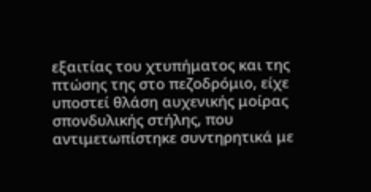εξαιτίας του χτυπήματος και της πτώσης της στο πεζοδρόμιο, είχε υποστεί θλάση αυχενικής μοίρας σπονδυλικής στήλης, που αντιμετωπίστηκε συντηρητικά με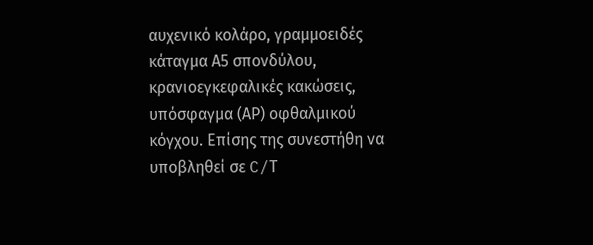αυχενικό κολάρο, γραμμοειδές κάταγμα Α5 σπονδύλου, κρανιοεγκεφαλικές κακώσεις, υπόσφαγμα (ΑΡ) οφθαλμικού κόγχου. Επίσης της συνεστήθη να υποβληθεί σε C/Τ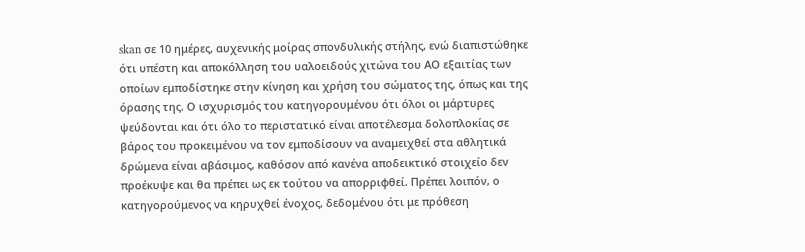skan σε 10 ημέρες, αυχενικής μοίρας σπονδυλικής στήλης, ενώ διαπιστώθηκε ότι υπέστη και αποκόλληση του υαλοειδούς χιτώνα του ΑΟ εξαιτίας των οποίων εμποδίστηκε στην κίνηση και χρήση του σώματος της, όπως και της όρασης της. Ο ισχυρισμός του κατηγορουμένου ότι όλοι οι μάρτυρες ψεύδονται και ότι όλο το περιστατικό είναι αποτέλεσμα δολοπλοκίας σε βάρος του προκειμένου να τον εμποδίσουν να αναμειχθεί στα αθλητικά δρώμενα είναι αβάσιμος, καθόσον από κανένα αποδεικτικό στοιχείο δεν προέκυψε και θα πρέπει ως εκ τούτου να απορριφθεί. Πρέπει λοιπόν, ο κατηγορούμενος να κηρυχθεί ένοχος, δεδομένου ότι με πρόθεση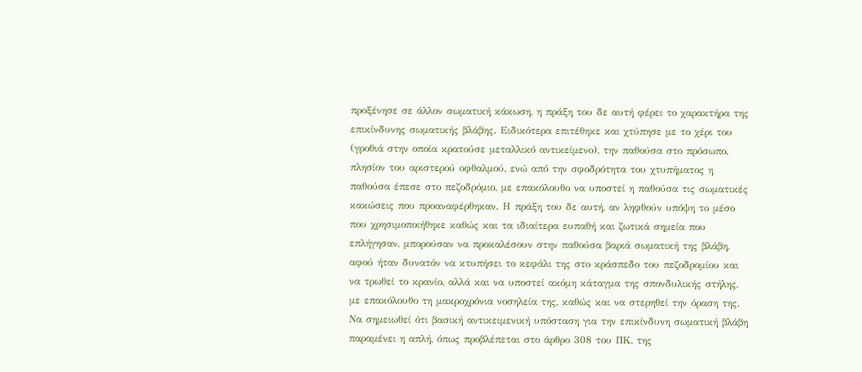προξένησε σε άλλον σωματική κάκωση, η πράξη του δε αυτή φέρει το χαρακτήρα της επικίνδυνης σωματικής βλάβης. Ειδικότερα επιτέθηκε και χτύπησε με το χέρι του (γροθιά στην οποία κρατούσε μεταλλικό αντικείμενο), την παθούσα στο πρόσωπο, πλησίον του αριστερού οφθαλμού, ενώ από την σφοδρότητα του χτυπήματος η παθούσα έπεσε στο πεζοδρόμιο, με επακόλουθο να υποστεί η παθούσα τις σωματικές κακώσεις που προαναφέρθηκαν. Η πράξη του δε αυτή, αν ληφθούν υπόψη το μέσο που χρησιμοποιήθηκε καθώς και τα ιδιαίτερα ευπαθή και ζωτικά σημεία που επλήγησαν, μπορούσαν να προκαλέσουν στην παθούσα βαριά σωματική της βλάβη, αφού ήταν δυνατόν να κτυπήσει το κεφάλι της στο κράσπεδο του πεζοδρομίου και να τρωθεί το κρανίο, αλλά και να υποστεί ακόμη κάταγμα της σπονδυλικής στήλης, με επακόλουθο τη μακροχρόνια νοσηλεία της, καθώς και να στερηθεί την όραση της. Να σημειωθεί ότι βασική αντικειμενική υπόσταση για την επικίνδυνη σωματική βλάβη παραμένει η απλή, όπως προβλέπεται στο άρθρο 308 του ΠΚ, της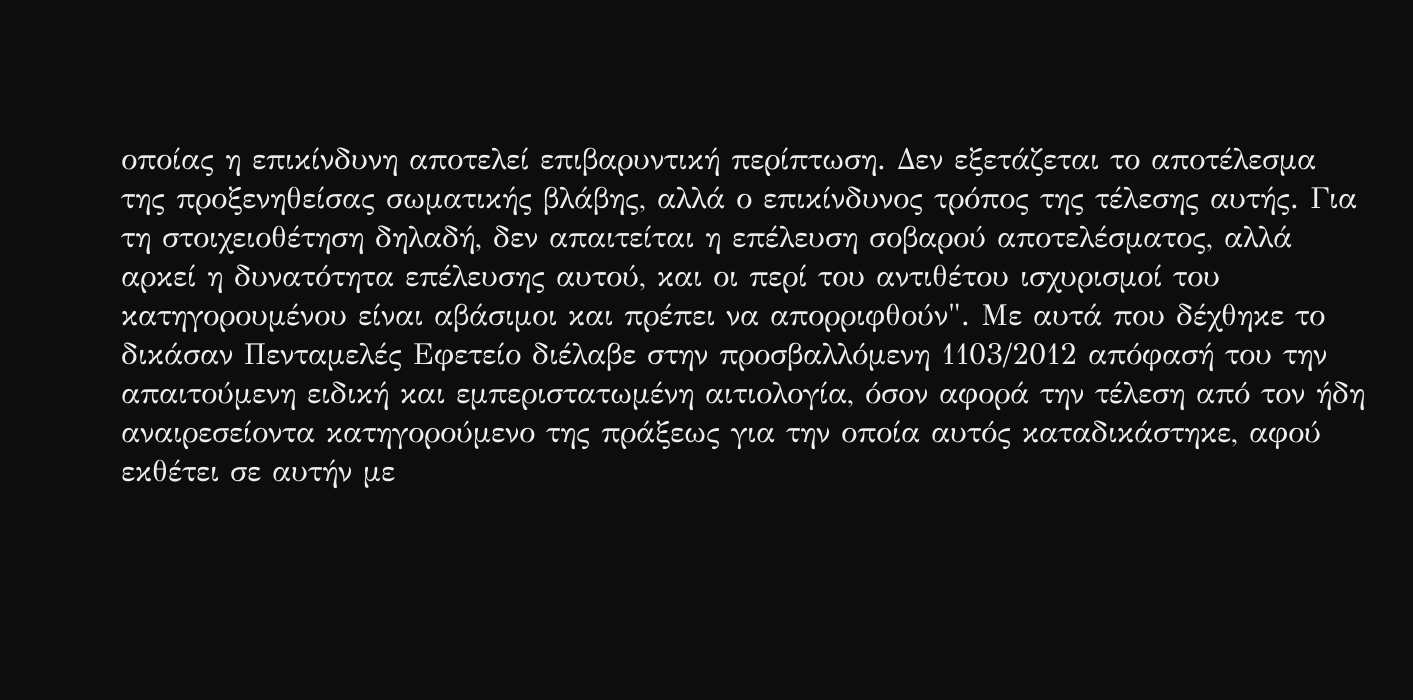οποίας η επικίνδυνη αποτελεί επιβαρυντική περίπτωση. Δεν εξετάζεται το αποτέλεσμα της προξενηθείσας σωματικής βλάβης, αλλά ο επικίνδυνος τρόπος της τέλεσης αυτής. Για τη στοιχειοθέτηση δηλαδή, δεν απαιτείται η επέλευση σοβαρού αποτελέσματος, αλλά αρκεί η δυνατότητα επέλευσης αυτού, και οι περί του αντιθέτου ισχυρισμοί του κατηγορουμένου είναι αβάσιμοι και πρέπει να απορριφθούν". Με αυτά που δέχθηκε το δικάσαν Πενταμελές Εφετείο διέλαβε στην προσβαλλόμενη 1103/2012 απόφασή του την απαιτούμενη ειδική και εμπεριστατωμένη αιτιολογία, όσον αφορά την τέλεση από τον ήδη αναιρεσείοντα κατηγορούμενο της πράξεως για την οποία αυτός καταδικάστηκε, αφού εκθέτει σε αυτήν με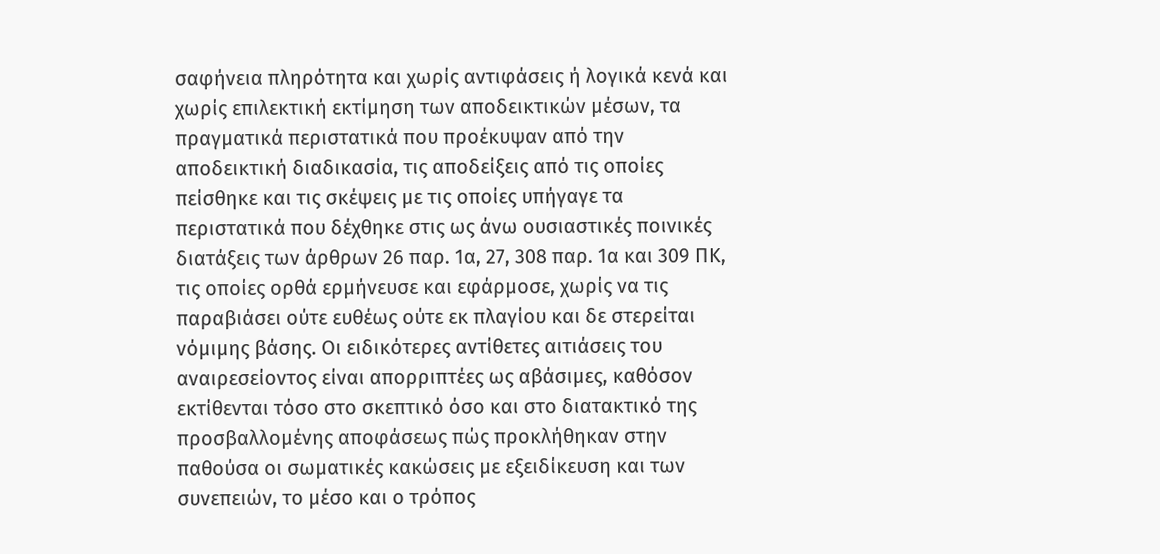σαφήνεια πληρότητα και χωρίς αντιφάσεις ή λογικά κενά και χωρίς επιλεκτική εκτίμηση των αποδεικτικών μέσων, τα πραγματικά περιστατικά που προέκυψαν από την αποδεικτική διαδικασία, τις αποδείξεις από τις οποίες πείσθηκε και τις σκέψεις με τις οποίες υπήγαγε τα περιστατικά που δέχθηκε στις ως άνω ουσιαστικές ποινικές διατάξεις των άρθρων 26 παρ. 1α, 27, 308 παρ. 1α και 309 ΠΚ, τις οποίες ορθά ερμήνευσε και εφάρμοσε, χωρίς να τις παραβιάσει ούτε ευθέως ούτε εκ πλαγίου και δε στερείται νόμιμης βάσης. Οι ειδικότερες αντίθετες αιτιάσεις του αναιρεσείοντος είναι απορριπτέες ως αβάσιμες, καθόσον εκτίθενται τόσο στο σκεπτικό όσο και στο διατακτικό της προσβαλλομένης αποφάσεως πώς προκλήθηκαν στην παθούσα οι σωματικές κακώσεις με εξειδίκευση και των συνεπειών, το μέσο και ο τρόπος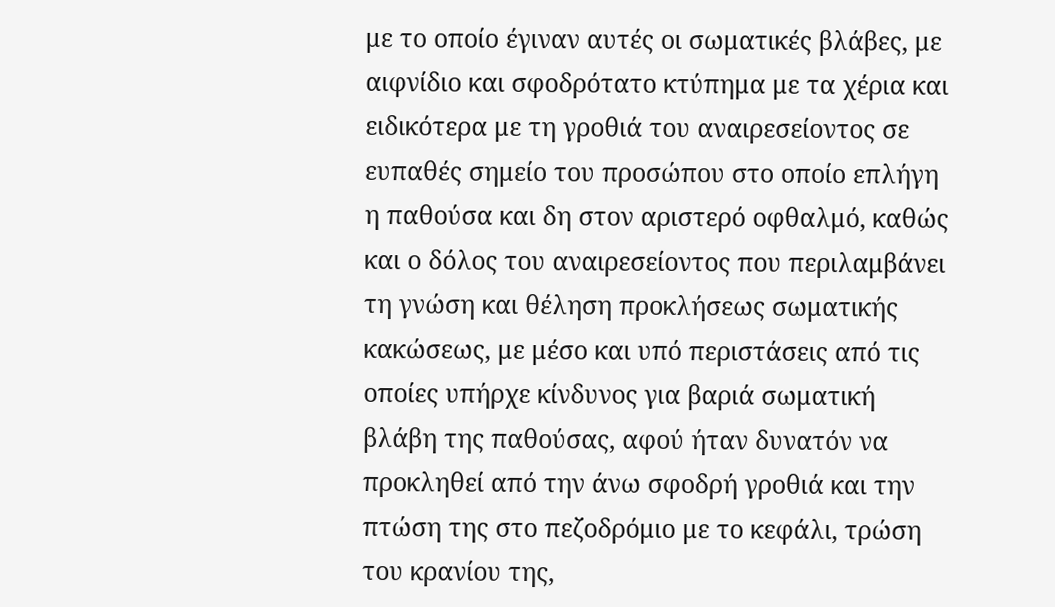με το οποίο έγιναν αυτές οι σωματικές βλάβες, με αιφνίδιο και σφοδρότατο κτύπημα με τα χέρια και ειδικότερα με τη γροθιά του αναιρεσείοντος σε ευπαθές σημείο του προσώπου στο οποίο επλήγη η παθούσα και δη στον αριστερό οφθαλμό, καθώς και ο δόλος του αναιρεσείοντος που περιλαμβάνει τη γνώση και θέληση προκλήσεως σωματικής κακώσεως, με μέσο και υπό περιστάσεις από τις οποίες υπήρχε κίνδυνος για βαριά σωματική βλάβη της παθούσας, αφού ήταν δυνατόν να προκληθεί από την άνω σφοδρή γροθιά και την πτώση της στο πεζοδρόμιο με το κεφάλι, τρώση του κρανίου της,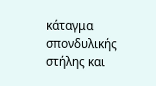κάταγμα σπονδυλικής στήλης και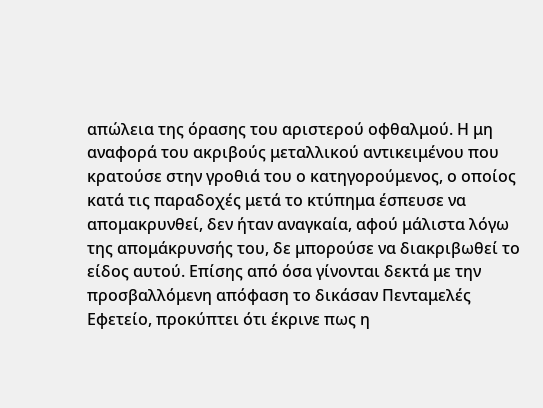απώλεια της όρασης του αριστερού οφθαλμού. Η μη αναφορά του ακριβούς μεταλλικού αντικειμένου που κρατούσε στην γροθιά του ο κατηγορούμενος, ο οποίος κατά τις παραδοχές μετά το κτύπημα έσπευσε να απομακρυνθεί, δεν ήταν αναγκαία, αφού μάλιστα λόγω της απομάκρυνσής του, δε μπορούσε να διακριβωθεί το είδος αυτού. Επίσης από όσα γίνονται δεκτά με την προσβαλλόμενη απόφαση το δικάσαν Πενταμελές Εφετείο, προκύπτει ότι έκρινε πως η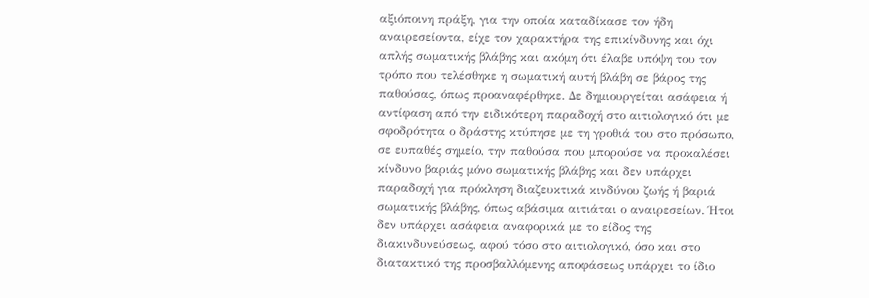αξιόποινη πράξη, για την οποία καταδίκασε τον ήδη αναιρεσείοντα, είχε τον χαρακτήρα της επικίνδυνης και όχι απλής σωματικής βλάβης και ακόμη ότι έλαβε υπόψη του τον τρόπο που τελέσθηκε η σωματική αυτή βλάβη σε βάρος της παθούσας, όπως προαναφέρθηκε. Δε δημιουργείται ασάφεια ή αντίφαση από την ειδικότερη παραδοχή στο αιτιολογικό ότι με σφοδρότητα ο δράστης κτύπησε με τη γροθιά του στο πρόσωπο, σε ευπαθές σημείο, την παθούσα που μπορούσε να προκαλέσει κίνδυνο βαριάς μόνο σωματικής βλάβης και δεν υπάρχει παραδοχή για πρόκληση διαζευκτικά κινδύνου ζωής ή βαριά σωματικής βλάβης, όπως αβάσιμα αιτιάται ο αναιρεσείων. Ήτοι δεν υπάρχει ασάφεια αναφορικά με το είδος της διακινδυνεύσεως, αφού τόσο στο αιτιολογικό, όσο και στο διατακτικό της προσβαλλόμενης αποφάσεως υπάρχει το ίδιο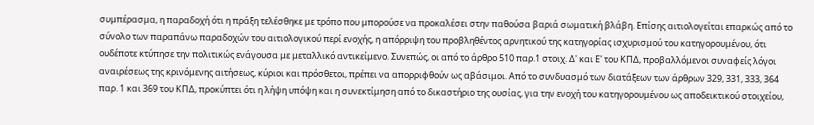συμπέρασμα, η παραδοχή ότι η πράξη τελέσθηκε με τρόπο που μπορούσε να προκαλέσει στην παθούσα βαριά σωματική βλάβη. Επίσης αιτιολογείται επαρκώς από το σύνολο των παραπάνω παραδοχών του αιτιολογικού περί ενοχής, η απόρριψη του προβληθέντος αρνητικού της κατηγορίας ισχυρισμού του κατηγορουμένου, ότι ουδέποτε κτύπησε την πολιτικώς ενάγουσα με μεταλλικό αντικείμενο. Συνεπώς, οι από το άρθρο 510 παρ.1 στοιχ. Δ' και Ε' του ΚΠΔ, προβαλλόμενοι συναφείς λόγοι αναιρέσεως της κρινόμενης αιτήσεως, κύριοι και πρόσθετοι, πρέπει να απορριφθούν ως αβάσιμοι. Από το συνδυασμό των διατάξεων των άρθρων 329, 331, 333, 364 παρ. 1 και 369 του ΚΠΔ, προκύπτει ότι η λήψη υπόψη και η συνεκτίμηση από το δικαστήριο της ουσίας, για την ενοχή του κατηγορουμένου ως αποδεικτικού στοιχείου,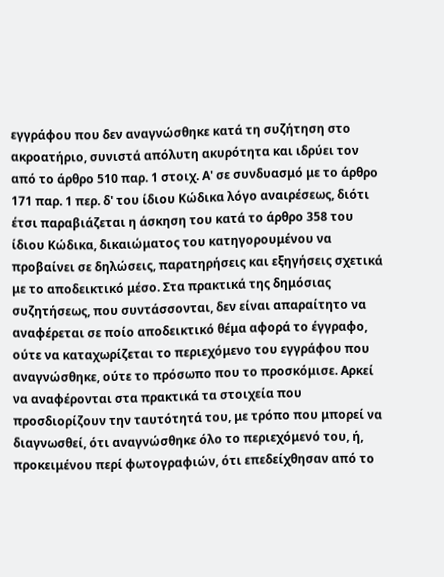εγγράφου που δεν αναγνώσθηκε κατά τη συζήτηση στο ακροατήριο, συνιστά απόλυτη ακυρότητα και ιδρύει τον από το άρθρο 510 παρ. 1 στοιχ. Α' σε συνδυασμό με το άρθρο 171 παρ. 1 περ. δ' του ίδιου Κώδικα λόγο αναιρέσεως, διότι έτσι παραβιάζεται η άσκηση του κατά το άρθρο 358 του ίδιου Κώδικα, δικαιώματος του κατηγορουμένου να προβαίνει σε δηλώσεις, παρατηρήσεις και εξηγήσεις σχετικά με το αποδεικτικό μέσο. Στα πρακτικά της δημόσιας συζητήσεως, που συντάσσονται, δεν είναι απαραίτητο να αναφέρεται σε ποίο αποδεικτικό θέμα αφορά το έγγραφο, ούτε να καταχωρίζεται το περιεχόμενο του εγγράφου που αναγνώσθηκε, ούτε το πρόσωπο που το προσκόμισε. Αρκεί να αναφέρονται στα πρακτικά τα στοιχεία που προσδιορίζουν την ταυτότητά του, με τρόπο που μπορεί να διαγνωσθεί, ότι αναγνώσθηκε όλο το περιεχόμενό του, ή, προκειμένου περί φωτογραφιών, ότι επεδείχθησαν από το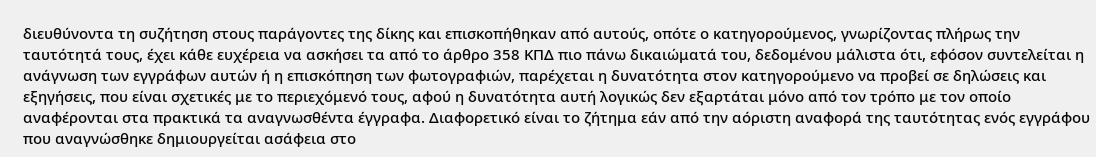διευθύνοντα τη συζήτηση στους παράγοντες της δίκης και επισκοπήθηκαν από αυτούς, οπότε ο κατηγορούμενος, γνωρίζοντας πλήρως την ταυτότητά τους, έχει κάθε ευχέρεια να ασκήσει τα από το άρθρο 358 ΚΠΔ πιο πάνω δικαιώματά του, δεδομένου μάλιστα ότι, εφόσον συντελείται η ανάγνωση των εγγράφων αυτών ή η επισκόπηση των φωτογραφιών, παρέχεται η δυνατότητα στον κατηγορούμενο να προβεί σε δηλώσεις και εξηγήσεις, που είναι σχετικές με το περιεχόμενό τους, αφού η δυνατότητα αυτή λογικώς δεν εξαρτάται μόνο από τον τρόπο με τον οποίο αναφέρονται στα πρακτικά τα αναγνωσθέντα έγγραφα. Διαφορετικό είναι το ζήτημα εάν από την αόριστη αναφορά της ταυτότητας ενός εγγράφου που αναγνώσθηκε δημιουργείται ασάφεια στο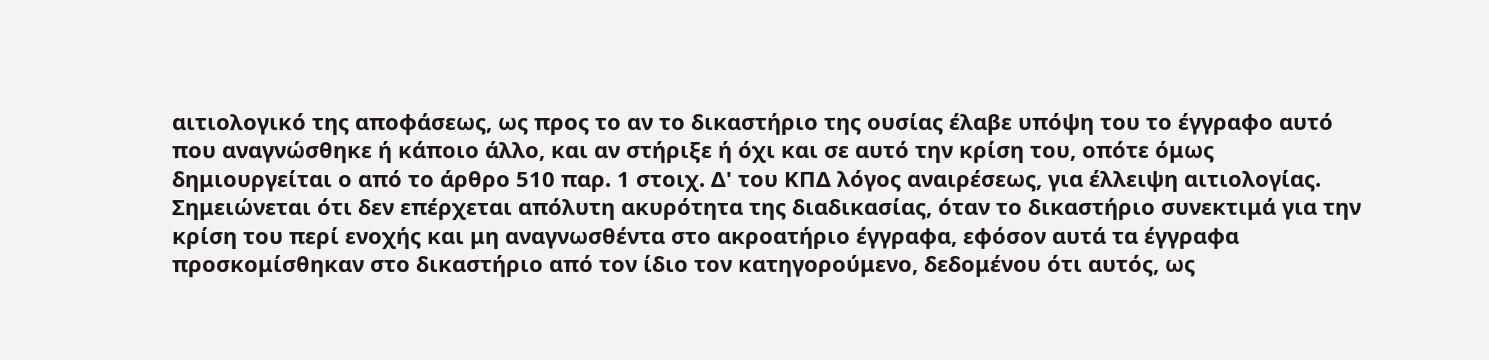αιτιολογικό της αποφάσεως, ως προς το αν το δικαστήριο της ουσίας έλαβε υπόψη του το έγγραφο αυτό που αναγνώσθηκε ή κάποιο άλλο, και αν στήριξε ή όχι και σε αυτό την κρίση του, οπότε όμως δημιουργείται ο από το άρθρο 510 παρ. 1 στοιχ. Δ' του ΚΠΔ λόγος αναιρέσεως, για έλλειψη αιτιολογίας. Σημειώνεται ότι δεν επέρχεται απόλυτη ακυρότητα της διαδικασίας, όταν το δικαστήριο συνεκτιμά για την κρίση του περί ενοχής και μη αναγνωσθέντα στο ακροατήριο έγγραφα, εφόσον αυτά τα έγγραφα προσκομίσθηκαν στο δικαστήριο από τον ίδιο τον κατηγορούμενο, δεδομένου ότι αυτός, ως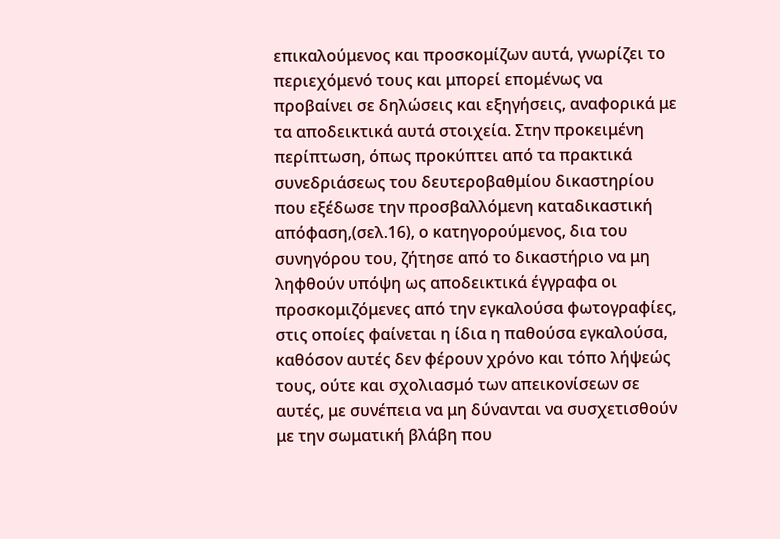επικαλούμενος και προσκομίζων αυτά, γνωρίζει το περιεχόμενό τους και μπορεί επομένως να προβαίνει σε δηλώσεις και εξηγήσεις, αναφορικά με τα αποδεικτικά αυτά στοιχεία. Στην προκειμένη περίπτωση, όπως προκύπτει από τα πρακτικά συνεδριάσεως του δευτεροβαθμίου δικαστηρίου που εξέδωσε την προσβαλλόμενη καταδικαστική απόφαση,(σελ.16), ο κατηγορούμενος, δια του συνηγόρου του, ζήτησε από το δικαστήριο να μη ληφθούν υπόψη ως αποδεικτικά έγγραφα οι προσκομιζόμενες από την εγκαλούσα φωτογραφίες, στις οποίες φαίνεται η ίδια η παθούσα εγκαλούσα, καθόσον αυτές δεν φέρουν χρόνο και τόπο λήψεώς τους, ούτε και σχολιασμό των απεικονίσεων σε αυτές, με συνέπεια να μη δύνανται να συσχετισθούν με την σωματική βλάβη που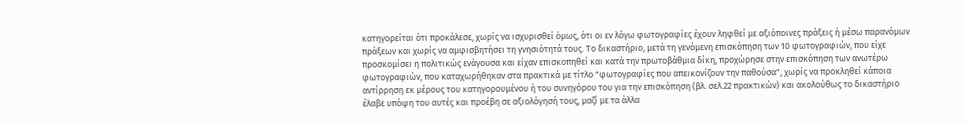κατηγορείται ότι προκάλεσε, χωρίς να ισχυρισθεί όμως, ότι οι εν λόγω φωτογραφίες έχουν ληφθεί με αξιόποινες πράξεις ή μέσω παρανόμων πράξεων και χωρίς να αμφισβητήσει τη γνησιότητά τους. Το δικαστήριο, μετά τη γενόμενη επισκόπηση των 10 φωτογραφιών, που είχε προσκομίσει η πολιτικώς ενάγουσα και είχαν επισκοπηθεί και κατά την πρωτοβάθμια δίκη, προχώρησε στην επισκόπηση των ανωτέρω φωτογραφιών, που καταχωρήθηκαν στα πρακτικά με τίτλο "φωτογραφίες που απεικονίζουν την παθούσα", χωρίς να προκληθεί κάποια αντίρρηση εκ μέρους του κατηγορουμένου ή του συνηγόρου του για την επισκόπηση (βλ. σελ.22 πρακτικών) και ακολούθως το δικαστήριο έλαβε υπόψη του αυτές και προέβη σε αξιολόγησή τους, μαζί με τα άλλα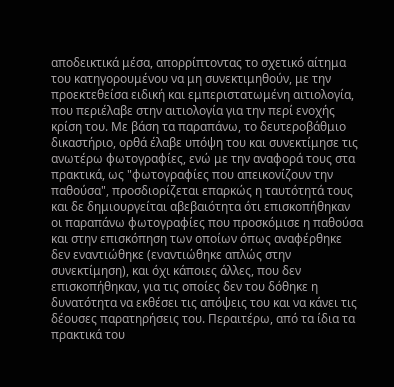αποδεικτικά μέσα, απορρίπτοντας το σχετικό αίτημα του κατηγορουμένου να μη συνεκτιμηθούν, με την προεκτεθείσα ειδική και εμπεριστατωμένη αιτιολογία, που περιέλαβε στην αιτιολογία για την περί ενοχής κρίση του. Με βάση τα παραπάνω, το δευτεροβάθμιο δικαστήριο, ορθά έλαβε υπόψη του και συνεκτίμησε τις ανωτέρω φωτογραφίες, ενώ με την αναφορά τους στα πρακτικά, ως "φωτογραφίες που απεικονίζουν την παθούσα", προσδιορίζεται επαρκώς η ταυτότητά τους και δε δημιουργείται αβεβαιότητα ότι επισκοπήθηκαν οι παραπάνω φωτογραφίες που προσκόμισε η παθούσα και στην επισκόπηση των οποίων όπως αναφέρθηκε δεν εναντιώθηκε (εναντιώθηκε απλώς στην συνεκτίμηση), και όχι κάποιες άλλες, που δεν επισκοπήθηκαν, για τις οποίες δεν του δόθηκε η δυνατότητα να εκθέσει τις απόψεις του και να κάνει τις δέουσες παρατηρήσεις του. Περαιτέρω, από τα ίδια τα πρακτικά του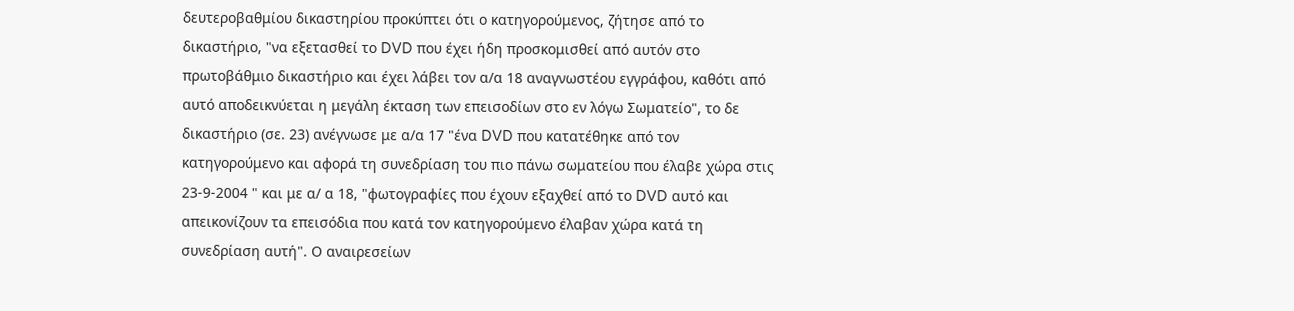δευτεροβαθμίου δικαστηρίου προκύπτει ότι ο κατηγορούμενος, ζήτησε από το δικαστήριο, "να εξετασθεί το DVD που έχει ήδη προσκομισθεί από αυτόν στο πρωτοβάθμιο δικαστήριο και έχει λάβει τον α/α 18 αναγνωστέου εγγράφου, καθότι από αυτό αποδεικνύεται η μεγάλη έκταση των επεισοδίων στο εν λόγω Σωματείο", το δε δικαστήριο (σε. 23) ανέγνωσε με α/α 17 "ένα DVD που κατατέθηκε από τον κατηγορούμενο και αφορά τη συνεδρίαση του πιο πάνω σωματείου που έλαβε χώρα στις 23-9-2004 " και με α/ α 18, "φωτογραφίες που έχουν εξαχθεί από το DVD αυτό και απεικονίζουν τα επεισόδια που κατά τον κατηγορούμενο έλαβαν χώρα κατά τη συνεδρίαση αυτή". Ο αναιρεσείων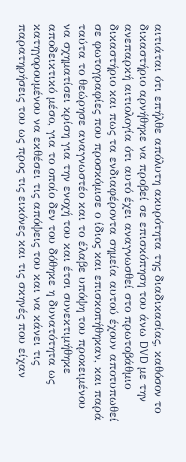αιτιάται ότι επήλθε απόλυτη ακυρότητα της διαδικασίας, καθόσον το δικαστήριο αρνήθηκε να προβεί σε επισκόπηση του άνω DVD με την ανεπαρκή αιτιολογία ότι αυτό έχει αναγνωσθεί στο πρωτοβάθμιο δικαστήριο και πως τα ενδιαφέροντα σημεία αυτού έχουν αποτυπωθεί σε φωτογραφίες που προσκόμισε ο ίδιος και επισκοπήθηκαν, και παρά ταύτα το θεώρησε αναγνωστέο και το έλαβε υπόψη του προκειμένου να σχηματίσει κρίση για την ενοχή του και έτσι συνεκτιμήθηκε αποδεικτικό μέσο, για το οποίο δεν του δόθηκε η δυνατότητα ως κατηγορουμένου να εκθέσει τις απόψεις του και να κάνει τις παρατηρήσεις του ως προς τις εικόνες και τις σκηνές που είχαν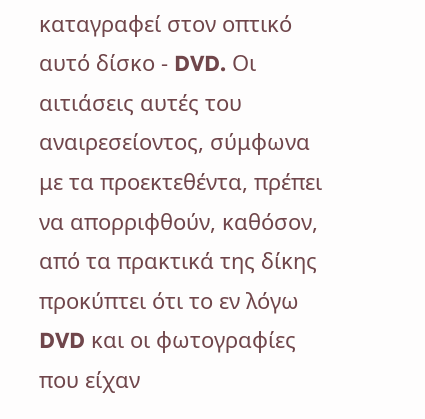καταγραφεί στον οπτικό αυτό δίσκο - DVD. Οι αιτιάσεις αυτές του αναιρεσείοντος, σύμφωνα με τα προεκτεθέντα, πρέπει να απορριφθούν, καθόσον, από τα πρακτικά της δίκης προκύπτει ότι το εν λόγω DVD και οι φωτογραφίες που είχαν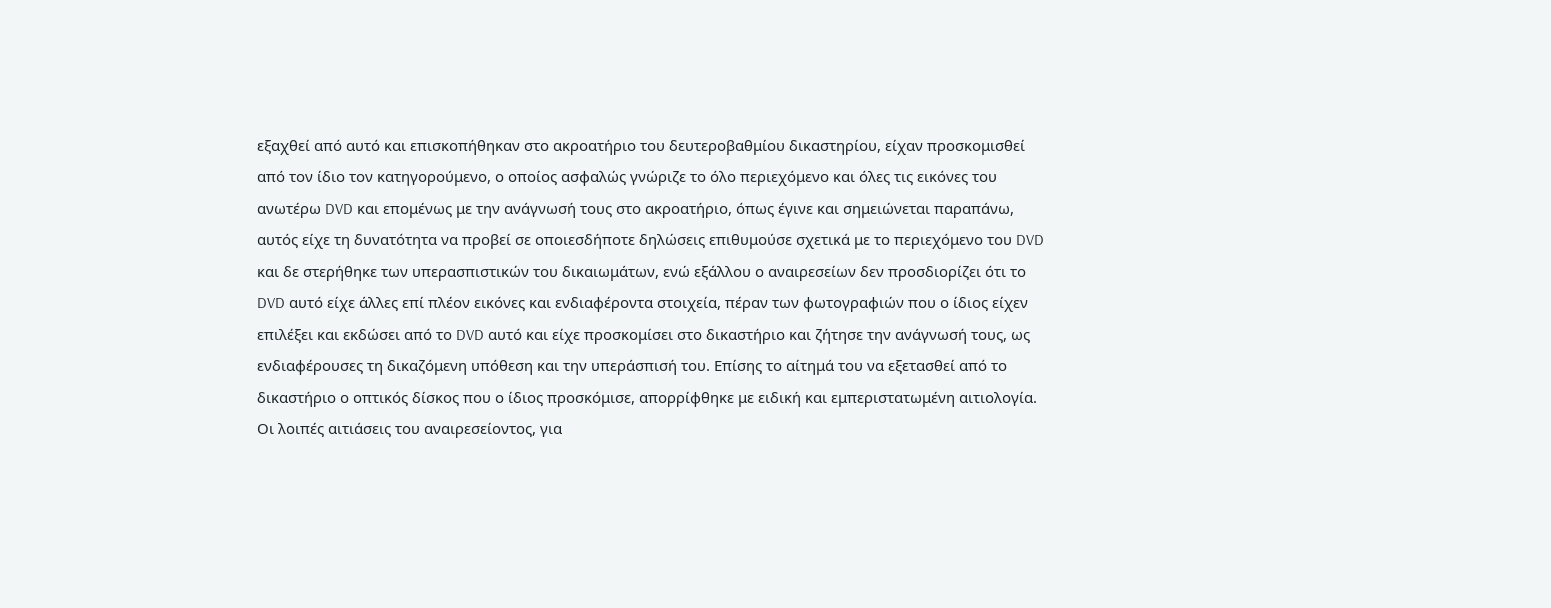εξαχθεί από αυτό και επισκοπήθηκαν στο ακροατήριο του δευτεροβαθμίου δικαστηρίου, είχαν προσκομισθεί από τον ίδιο τον κατηγορούμενο, ο οποίος ασφαλώς γνώριζε το όλο περιεχόμενο και όλες τις εικόνες του ανωτέρω DVD και επομένως με την ανάγνωσή τους στο ακροατήριο, όπως έγινε και σημειώνεται παραπάνω, αυτός είχε τη δυνατότητα να προβεί σε οποιεσδήποτε δηλώσεις επιθυμούσε σχετικά με το περιεχόμενο του DVD και δε στερήθηκε των υπερασπιστικών του δικαιωμάτων, ενώ εξάλλου ο αναιρεσείων δεν προσδιορίζει ότι το DVD αυτό είχε άλλες επί πλέον εικόνες και ενδιαφέροντα στοιχεία, πέραν των φωτογραφιών που ο ίδιος είχεν επιλέξει και εκδώσει από το DVD αυτό και είχε προσκομίσει στο δικαστήριο και ζήτησε την ανάγνωσή τους, ως ενδιαφέρουσες τη δικαζόμενη υπόθεση και την υπεράσπισή του. Επίσης το αίτημά του να εξετασθεί από το δικαστήριο ο οπτικός δίσκος που ο ίδιος προσκόμισε, απορρίφθηκε με ειδική και εμπεριστατωμένη αιτιολογία. Οι λοιπές αιτιάσεις του αναιρεσείοντος, για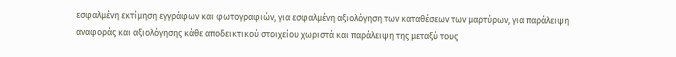εσφαλμένη εκτίμηση εγγράφων και φωτογραφιών, για εσφαλμένη αξιολόγηση των καταθέσεων των μαρτύρων, για παράλειψη αναφοράς και αξιολόγησης κάθε αποδεικτικού στοιχείου χωριστά και παράλειψη της μεταξύ τους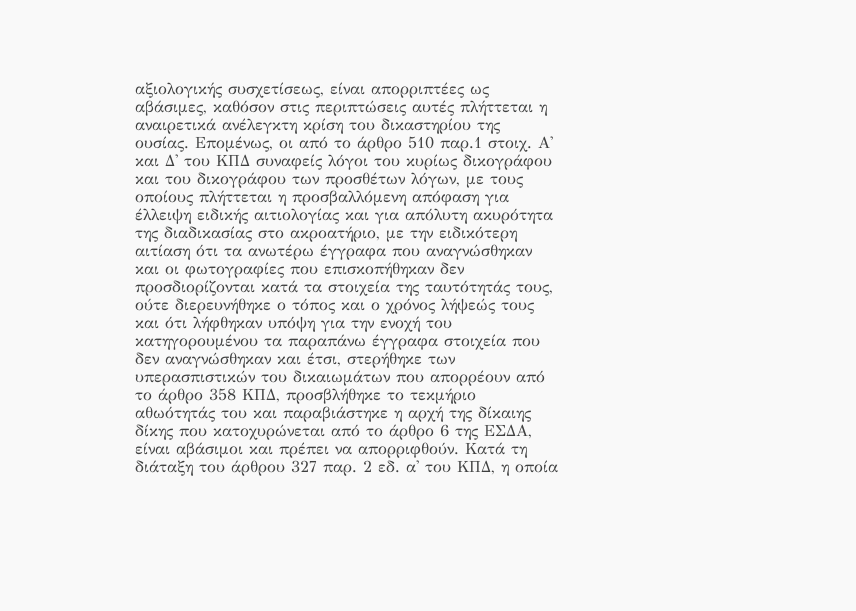αξιολογικής συσχετίσεως, είναι απορριπτέες ως αβάσιμες, καθόσον στις περιπτώσεις αυτές πλήττεται η αναιρετικά ανέλεγκτη κρίση του δικαστηρίου της ουσίας. Επομένως, οι από το άρθρο 510 παρ.1 στοιχ. Α' και Δ' του ΚΠΔ συναφείς λόγοι του κυρίως δικογράφου και του δικογράφου των προσθέτων λόγων, με τους οποίους πλήττεται η προσβαλλόμενη απόφαση για έλλειψη ειδικής αιτιολογίας και για απόλυτη ακυρότητα της διαδικασίας στο ακροατήριο, με την ειδικότερη αιτίαση ότι τα ανωτέρω έγγραφα που αναγνώσθηκαν και οι φωτογραφίες που επισκοπήθηκαν δεν προσδιορίζονται κατά τα στοιχεία της ταυτότητάς τους, ούτε διερευνήθηκε ο τόπος και ο χρόνος λήψεώς τους και ότι λήφθηκαν υπόψη για την ενοχή του κατηγορουμένου τα παραπάνω έγγραφα στοιχεία που δεν αναγνώσθηκαν και έτσι, στερήθηκε των υπερασπιστικών του δικαιωμάτων που απορρέουν από το άρθρο 358 ΚΠΔ, προσβλήθηκε το τεκμήριο αθωότητάς του και παραβιάστηκε η αρχή της δίκαιης δίκης που κατοχυρώνεται από το άρθρο 6 της ΕΣΔΑ, είναι αβάσιμοι και πρέπει να απορριφθούν. Κατά τη διάταξη του άρθρου 327 παρ. 2 εδ. α' του ΚΠΔ, η οποία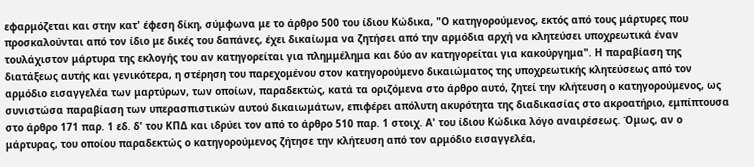εφαρμόζεται και στην κατ' έφεση δίκη, σύμφωνα με το άρθρο 500 του ίδιου Κώδικα, "Ο κατηγορούμενος, εκτός από τους μάρτυρες που προσκαλούνται από τον ίδιο με δικές του δαπάνες, έχει δικαίωμα να ζητήσει από την αρμόδια αρχή να κλητεύσει υποχρεωτικά έναν τουλάχιστον μάρτυρα της εκλογής του αν κατηγορείται για πλημμέλημα και δύο αν κατηγορείται για κακούργημα". Η παραβίαση της διατάξεως αυτής και γενικότερα, η στέρηση του παρεχομένου στον κατηγορούμενο δικαιώματος της υποχρεωτικής κλητεύσεως από τον αρμόδιο εισαγγελέα των μαρτύρων, των οποίων, παραδεκτώς, κατά τα οριζόμενα στο άρθρο αυτό, ζητεί την κλήτευση ο κατηγορούμενος, ως συνιστώσα παραβίαση των υπερασπιστικών αυτού δικαιωμάτων, επιφέρει απόλυτη ακυρότητα της διαδικασίας στο ακροατήριο, εμπίπτουσα στο άρθρο 171 παρ. 1 εδ. δ' του ΚΠΔ και ιδρύει τον από το άρθρο 510 παρ. 1 στοιχ. Α' του ίδιου Κώδικα λόγο αναιρέσεως. Όμως, αν ο μάρτυρας, του οποίου παραδεκτώς ο κατηγορούμενος ζήτησε την κλήτευση από τον αρμόδιο εισαγγελέα,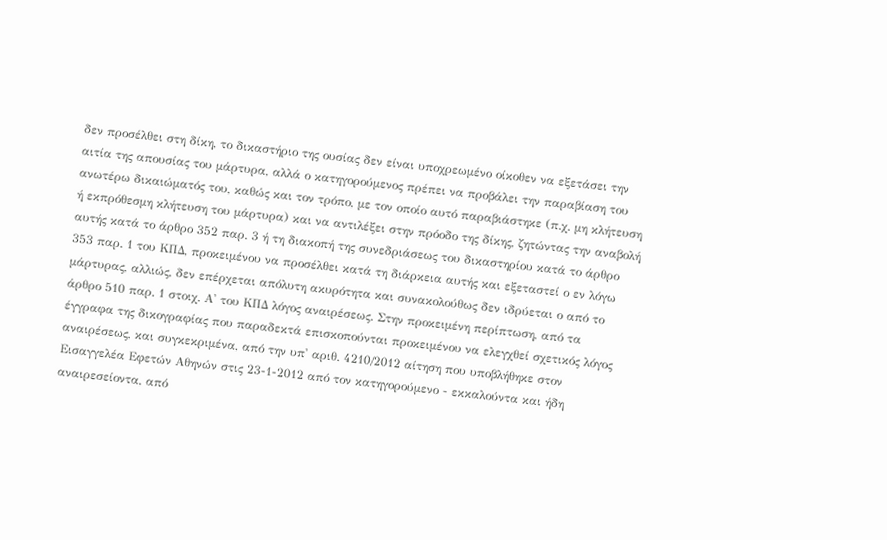δεν προσέλθει στη δίκη, το δικαστήριο της ουσίας δεν είναι υποχρεωμένο οίκοθεν να εξετάσει την αιτία της απουσίας του μάρτυρα, αλλά ο κατηγορούμενος πρέπει να προβάλει την παραβίαση του ανωτέρω δικαιώματός του, καθώς και τον τρόπο, με τον οποίο αυτό παραβιάστηκε (π.χ. μη κλήτευση ή εκπρόθεσμη κλήτευση του μάρτυρα) και να αντιλέξει στην πρόοδο της δίκης, ζητώντας την αναβολή αυτής κατά το άρθρο 352 παρ. 3 ή τη διακοπή της συνεδριάσεως του δικαστηρίου κατά το άρθρο 353 παρ. 1 του ΚΠΔ, προκειμένου να προσέλθει κατά τη διάρκεια αυτής και εξεταστεί ο εν λόγω μάρτυρας, αλλιώς, δεν επέρχεται απόλυτη ακυρότητα και συνακολούθως δεν ιδρύεται ο από το άρθρο 510 παρ. 1 στοιχ. Α' του ΚΠΔ λόγος αναιρέσεως. Στην προκειμένη περίπτωση, από τα έγγραφα της δικογραφίας που παραδεκτά επισκοπούνται προκειμένου να ελεγχθεί σχετικός λόγος αναιρέσεως, και συγκεκριμένα, από την υπ' αριθ. 4210/2012 αίτηση που υποβλήθηκε στον Εισαγγελέα Εφετών Αθηνών στις 23-1-2012 από τον κατηγορούμενο - εκκαλούντα και ήδη αναιρεσείοντα, από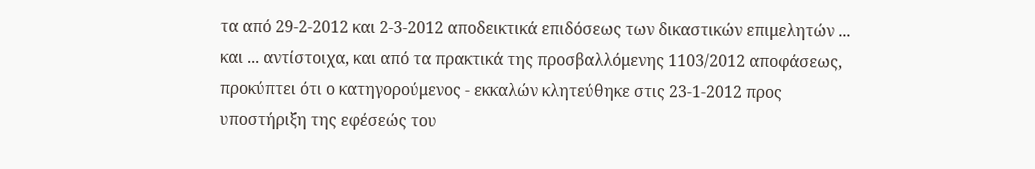τα από 29-2-2012 και 2-3-2012 αποδεικτικά επιδόσεως των δικαστικών επιμελητών ... και ... αντίστοιχα, και από τα πρακτικά της προσβαλλόμενης 1103/2012 αποφάσεως, προκύπτει ότι ο κατηγορούμενος - εκκαλών κλητεύθηκε στις 23-1-2012 προς υποστήριξη της εφέσεώς του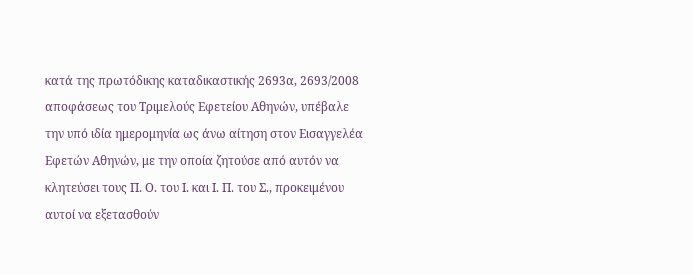κατά της πρωτόδικης καταδικαστικής 2693α, 2693/2008 αποφάσεως του Τριμελούς Εφετείου Αθηνών, υπέβαλε την υπό ιδία ημερομηνία ως άνω αίτηση στον Εισαγγελέα Εφετών Αθηνών, με την οποία ζητούσε από αυτόν να κλητεύσει τους Π. Ο. του Ι. και Ι. Π. του Σ., προκειμένου αυτοί να εξετασθούν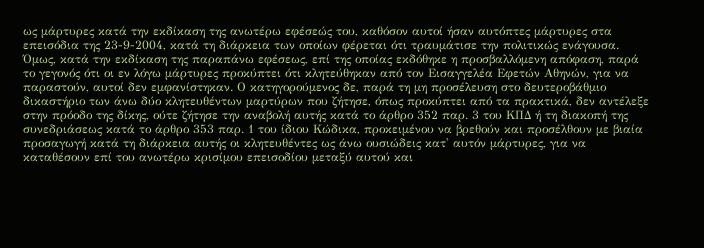ως μάρτυρες κατά την εκδίκαση της ανωτέρω εφέσεώς του, καθόσον αυτοί ήσαν αυτόπτες μάρτυρες στα επεισόδια της 23-9-2004, κατά τη διάρκεια των οποίων φέρεται ότι τραυμάτισε την πολιτικώς ενάγουσα. Όμως, κατά την εκδίκαση της παραπάνω εφέσεως, επί της οποίας εκδόθηκε η προσβαλλόμενη απόφαση, παρά το γεγονός ότι οι εν λόγω μάρτυρες προκύπτει ότι κλητεύθηκαν από τον Εισαγγελέα Εφετών Αθηνών, για να παραστούν, αυτοί δεν εμφανίστηκαν. Ο κατηγορούμενος δε, παρά τη μη προσέλευση στο δευτεροβάθμιο δικαστήριο των άνω δύο κλητευθέντων μαρτύρων που ζήτησε, όπως προκύπτει από τα πρακτικά, δεν αντέλεξε στην πρόοδο της δίκης, ούτε ζήτησε την αναβολή αυτής κατά το άρθρο 352 παρ. 3 του ΚΠΔ ή τη διακοπή της συνεδριάσεως κατά το άρθρο 353 παρ. 1 του ίδιου Κώδικα, προκειμένου να βρεθούν και προσέλθουν με βιαία προσαγωγή κατά τη διάρκεια αυτής οι κλητευθέντες ως άνω ουσιώδεις κατ' αυτόν μάρτυρες, για να καταθέσουν επί του ανωτέρω κρισίμου επεισοδίου μεταξύ αυτού και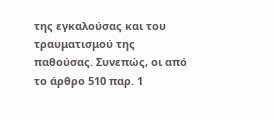της εγκαλούσας και του τραυματισμού της παθούσας. Συνεπώς, οι από το άρθρο 510 παρ. 1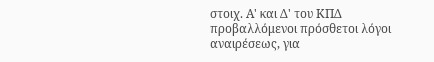στοιχ. Α' και Δ' του ΚΠΔ προβαλλόμενοι πρόσθετοι λόγοι αναιρέσεως, για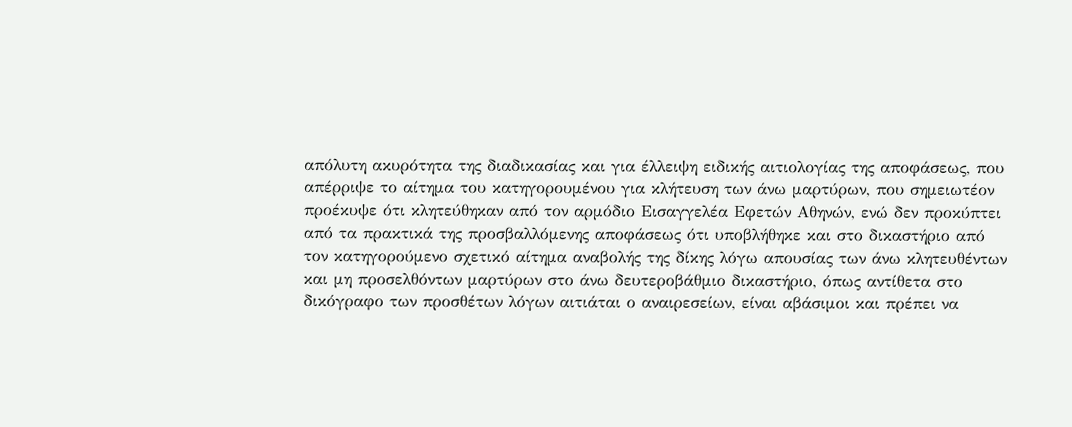απόλυτη ακυρότητα της διαδικασίας και για έλλειψη ειδικής αιτιολογίας της αποφάσεως, που απέρριψε το αίτημα του κατηγορουμένου για κλήτευση των άνω μαρτύρων, που σημειωτέον προέκυψε ότι κλητεύθηκαν από τον αρμόδιο Εισαγγελέα Εφετών Αθηνών, ενώ δεν προκύπτει από τα πρακτικά της προσβαλλόμενης αποφάσεως ότι υποβλήθηκε και στο δικαστήριο από τον κατηγορούμενο σχετικό αίτημα αναβολής της δίκης λόγω απουσίας των άνω κλητευθέντων και μη προσελθόντων μαρτύρων στο άνω δευτεροβάθμιο δικαστήριο, όπως αντίθετα στο δικόγραφο των προσθέτων λόγων αιτιάται ο αναιρεσείων, είναι αβάσιμοι και πρέπει να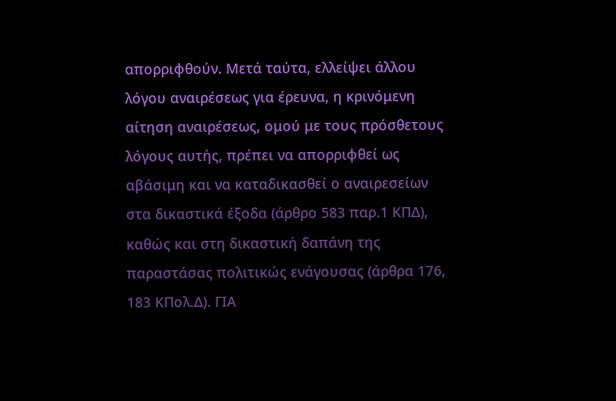απορριφθούν. Μετά ταύτα, ελλείψει άλλου λόγου αναιρέσεως για έρευνα, η κρινόμενη αίτηση αναιρέσεως, ομού με τους πρόσθετους λόγους αυτής, πρέπει να απορριφθεί ως αβάσιμη και να καταδικασθεί ο αναιρεσείων στα δικαστικά έξοδα (άρθρο 583 παρ.1 ΚΠΔ), καθώς και στη δικαστική δαπάνη της παραστάσας πολιτικώς ενάγουσας (άρθρα 176, 183 ΚΠολ.Δ). ΓΙΑ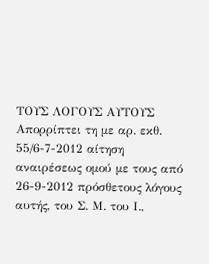ΤΟΥΣ ΛΟΓΟΥΣ ΑΥΤΟΥΣ Απορρίπτει τη με αρ. εκθ. 55/6-7-2012 αίτηση αναιρέσεως ομού με τους από 26-9-2012 πρόσθετους λόγους αυτής, του Σ. Μ. του Ι.,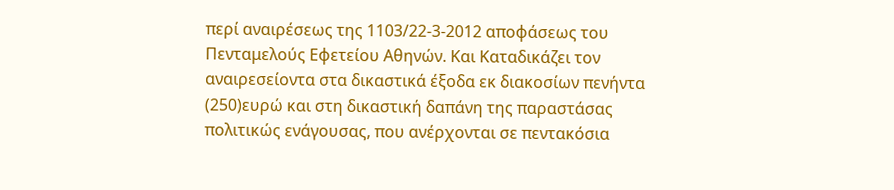περί αναιρέσεως της 1103/22-3-2012 αποφάσεως του Πενταμελούς Εφετείου Αθηνών. Και Καταδικάζει τον αναιρεσείοντα στα δικαστικά έξοδα εκ διακοσίων πενήντα
(250)ευρώ και στη δικαστική δαπάνη της παραστάσας πολιτικώς ενάγουσας, που ανέρχονται σε πεντακόσια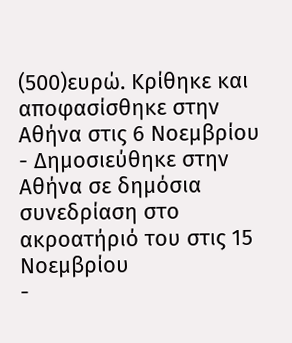(500)ευρώ. Κρίθηκε και αποφασίσθηκε στην Αθήνα στις 6 Νοεμβρίου
- Δημοσιεύθηκε στην Αθήνα σε δημόσια συνεδρίαση στο ακροατήριό του στις 15 Νοεμβρίου
-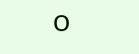Ο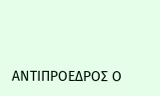ΑΝΤΙΠΡΟΕΔΡΟΣ Ο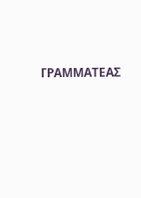ΓΡΑΜΜΑΤΕΑΣ